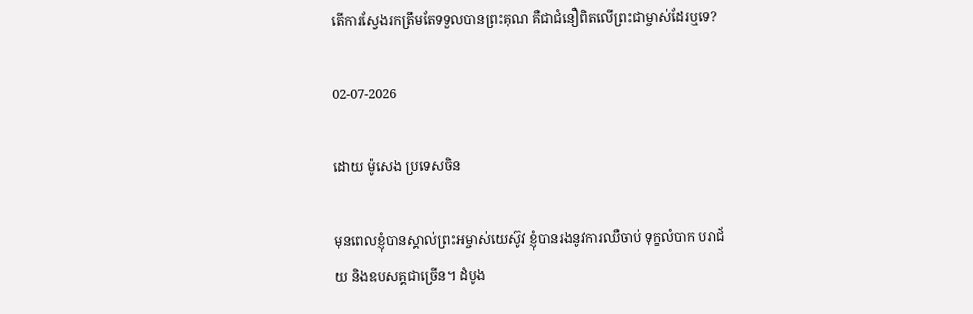តើការស្វែងរកត្រឹមតែទទួលបានព្រះគុណ គឺជាជំនឿពិតលើព្រះជាម្ចាស់ដែរឬទេ?

02-07-2026

ដោយ ម៉ូសេង ប្រទេសចិន

មុនពេលខ្ញុំបានស្គាល់ព្រះអម្ចាស់យេស៊ូវ ខ្ញុំបានរងនូវការឈឺចាប់ ទុក្ខលំបាក បរាជ័យ និងឧបសគ្គជាច្រើន។ ដំបូង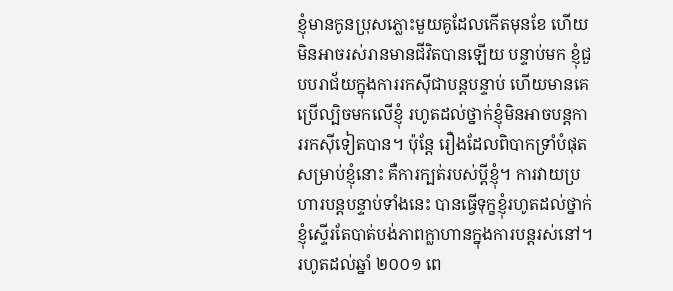ខ្ញុំមានកូនប្រុសភ្លោះមួយគូដែលកើតមុនខែ ហើយមិនអាចរស់រានមានជីវិតបានឡើយ បន្ទាប់មក ខ្ញុំជួបបរាជ័យក្នុងការរកស៊ីជាបន្តបន្ទាប់ ហើយមានគេប្រើល្បិចមកលើខ្ញុំ រហូតដល់ថ្នាក់ខ្ញុំមិនអាចបន្តការរកស៊ីទៀតបាន។ ប៉ុន្តែ រឿងដែលពិបាកទ្រាំបំផុតសម្រាប់ខ្ញុំនោះ គឺការក្បត់របស់ប្ដីខ្ញុំ។ ការវាយប្រហារបន្តបន្ទាប់ទាំងនេះ បានធ្វើទុក្ខខ្ញុំរហូតដល់ថ្នាក់ខ្ញុំស្ទើរតែបាត់បង់ភាពក្លាហានក្នុងការបន្តរស់នៅ។ រហូតដល់ឆ្នាំ ២០០១ ពេ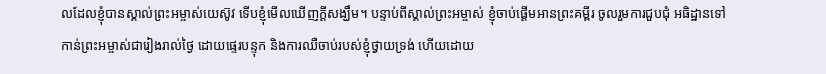លដែលខ្ញុំបានស្គាល់ព្រះអម្ចាស់យេស៊ូវ ទើបខ្ញុំមើលឃើញក្ដីសង្ឃឹម។ បន្ទាប់ពីស្គាល់ព្រះអម្ចាស់ ខ្ញុំចាប់ផ្ដើមអានព្រះគម្ពីរ ចូលរួមការជួបជុំ អធិដ្ឋានទៅកាន់ព្រះអម្ចាស់ជារៀងរាល់ថ្ងៃ ដោយផ្ទេរបន្ទុក និងការឈឺចាប់របស់ខ្ញុំថ្វាយទ្រង់ ហើយដោយ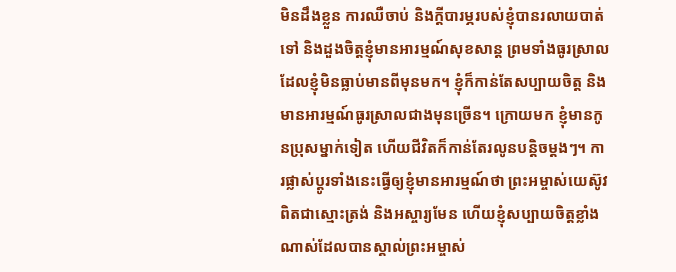មិនដឹងខ្លួន ការឈឺចាប់ និងក្ដីបារម្ភរបស់ខ្ញុំបានរលាយបាត់ទៅ និងដួងចិត្តខ្ញុំមានអារម្មណ៍សុខសាន្ត ព្រមទាំងធូរស្រាល ដែលខ្ញុំមិនធ្លាប់មានពីមុនមក។ ខ្ញុំក៏កាន់តែសប្បាយចិត្ត និងមានអារម្មណ៍ធូរស្រាលជាងមុនច្រើន។ ក្រោយមក ខ្ញុំមានកូនប្រុសម្នាក់ទៀត ហើយជីវិតក៏កាន់តែរលូនបន្តិចម្ដងៗ។ ការផ្លាស់ប្ដូរទាំងនេះធ្វើឲ្យខ្ញុំមានអារម្មណ៍ថា ព្រះអម្ចាស់យេស៊ូវពិតជាស្មោះត្រង់ និងអស្ចារ្យមែន ហើយខ្ញុំសប្បាយចិត្តខ្លាំងណាស់ដែលបានស្គាល់ព្រះអម្ចាស់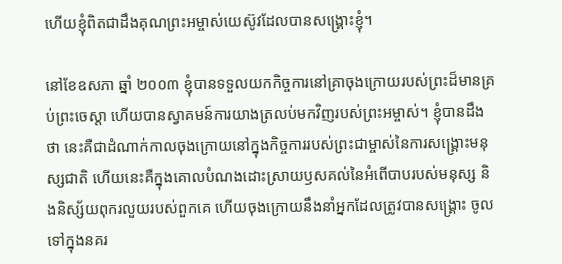ហើយខ្ញុំពិតជាដឹងគុណព្រះអម្ចាស់យេស៊ូវដែលបានសង្គ្រោះខ្ញុំ។

នៅខែឧសភា ឆ្នាំ ២០០៣ ខ្ញុំបានទទួលយកកិច្ចការនៅគ្រាចុងក្រោយរបស់ព្រះដ៏មានគ្រប់ព្រះចេស្ដា ហើយបានស្វាគមន៍ការយាងត្រលប់មកវិញរបស់ព្រះអម្ចាស់។ ខ្ញុំបានដឹងថា នេះគឺជាដំណាក់កាលចុងក្រោយនៅក្នុងកិច្ចការរបស់ព្រះជាម្ចាស់នៃការសង្គ្រោះមនុស្សជាតិ ហើយនេះគឺក្នុងគោលបំណងដោះស្រាយឫសគល់នៃអំពើបាបរបស់មនុស្ស និងនិស្ស័យពុករលួយរបស់ពួកគេ ហើយចុងក្រោយនឹងនាំអ្នកដែលត្រូវបានសង្គ្រោះ ចូលទៅក្នុងនគរ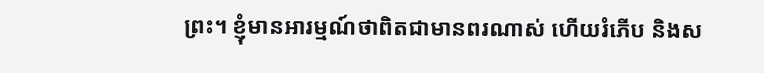ព្រះ។ ខ្ញុំមានអារម្មណ៍ថាពិតជាមានពរណាស់ ហើយរំភើប និងស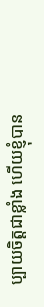ប្បាយចិត្តជាខ្លាំង ហើយខ្ញុំបាន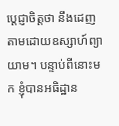ប្ដេជ្ញាចិត្តថា នឹងដេញតាមដោយឧស្សាហ៍ព្យាយាម។ បន្ទាប់ពីនោះមក ខ្ញុំបានអធិដ្ឋាន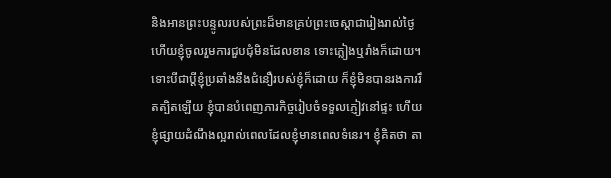និងអានព្រះបន្ទូលរបស់ព្រះដ៏មានគ្រប់ព្រះចេស្ដាជារៀងរាល់ថ្ងៃ ហើយខ្ញុំចូលរួមការជួបជុំមិនដែលខាន ទោះភ្លៀងឬរាំងក៏ដោយ។ ទោះបីជាប្ដីខ្ញុំប្រឆាំងនឹងជំនឿរបស់ខ្ញុំក៏ដោយ ក៏ខ្ញុំមិនបានរងការរឹតត្បិតឡើយ ខ្ញុំបានបំពេញភារកិច្ចរៀបចំទទួលភ្ញៀវនៅផ្ទះ ហើយខ្ញុំផ្សាយដំណឹងល្អរាល់ពេលដែលខ្ញុំមានពេលទំនេរ។ ខ្ញុំគិតថា តា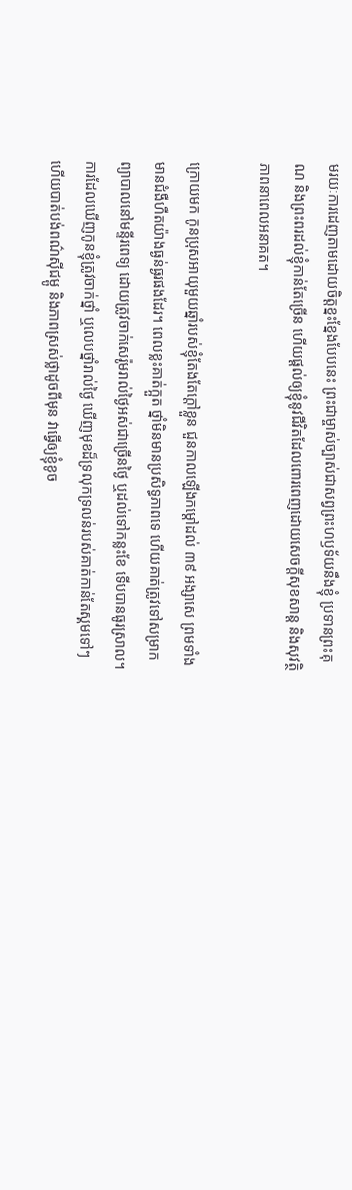មរយៈការដេញតាមដោយចិត្តខ្នះខ្នែងបែបនេះ ព្រះជាម្ចាស់ច្បាស់ជាសព្វព្រះហឫទ័យនឹងខ្ញុំ ប្រទានព្រះគុណ និងព្រះពរដល់ខ្ញុំកាន់តែច្រើន ហើយផ្ដល់ឲ្យខ្ញុំនូវជីវិតដែលពោរពេញដោយសេចក្ដីសុខសាន្ត និងសុវត្ថិភាពនាពេលអនាគត។

ក្រោយមក កូនប្រុសអាយុមួយឆ្នាំរបស់ខ្ញុំតែងតែក្ដៅខ្លួន ជួនកាលឡើងកម្តៅដល់ ៣៩ អង្សាសេ ព្រមទាំងមានជំងឺហឺតយ៉ាងធ្ងន់ធ្ងរផងដែរ។ ពេលខ្លះគាត់ក្អួត ថ្នាំមិនមានប្រសិទ្ធភាពទេ ហើយគាត់ត្រូវទៅសម្រាកព្យាបាលនៅមន្ទីរពេទ្យ ដោយត្រូវចាក់សេរ៉ូមរាល់ថ្ងៃអស់ជាច្រើនថ្ងៃ ឬដល់ទៅកន្លះខែ ទើបបានធូរស្រាល។ ការដែលឃើញកូនខ្ញុំត្រូវចាក់ថ្នាំ ឬលេបថ្នាំរាល់ថ្ងៃ ឃើញមុខដ៏ទ្រលុកទ្រលន់របស់គាត់កាន់តែស្គមទៅៗ ហើយបាត់បង់ពណ៌ស៊ីជម្ពូ និងភាពស្រស់ថ្លាដូចពីមុន វាធ្វើឲ្យខ្ញុំខូច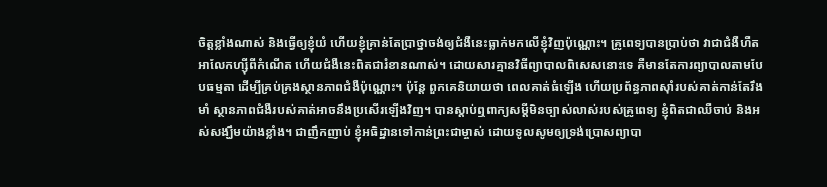ចិត្តខ្លាំងណាស់ និងធ្វើឲ្យខ្ញុំយំ ហើយខ្ញុំគ្រាន់តែប្រាថ្នាចង់ឲ្យជំងឺនេះធ្លាក់មកលើខ្ញុំវិញប៉ុណ្ណោះ។ គ្រូពេទ្យបានប្រាប់ថា វាជាជំងឺហឺតអាលែកហ្ស៊ីពីកំណើត ហើយជំងឺនេះពិតជារំខានណាស់។ ដោយសារគ្មានវិធីព្យាបាលពិសេសនោះទេ គឺមានតែការព្យាបាលតាមបែបធម្មតា ដើម្បីគ្រប់គ្រងស្ថានភាពជំងឺប៉ុណ្ណោះ។ ប៉ុន្តែ ពួកគេនិយាយថា ពេលគាត់ធំឡើង ហើយប្រព័ន្ធភាពស៊ាំរបស់គាត់កាន់តែរឹងមាំ ស្ថានភាពជំងឺរបស់គាត់អាចនឹងប្រសើរឡើងវិញ។ បានស្តាប់ឮពាក្យសម្ដីមិនច្បាស់លាស់របស់គ្រូពេទ្យ ខ្ញុំពិតជាឈឺចាប់ និងអស់សង្ឃឹមយ៉ាងខ្លាំង។ ជាញឹកញាប់ ខ្ញុំអធិដ្ឋានទៅកាន់ព្រះជាម្ចាស់ ដោយទូលសូមឲ្យទ្រង់ប្រោសព្យាបា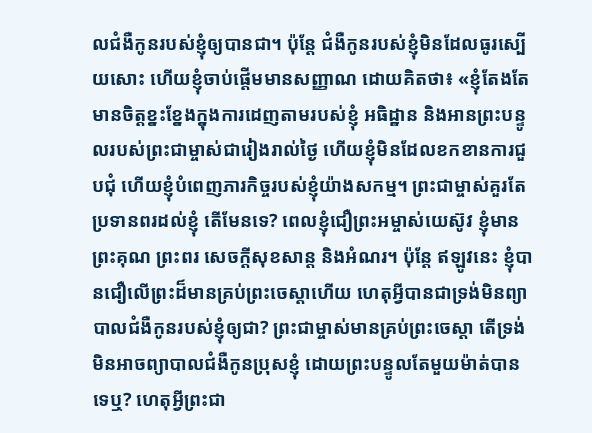លជំងឺកូនរបស់ខ្ញុំឲ្យបានជា។ ប៉ុន្តែ ជំងឺកូនរបស់ខ្ញុំមិនដែលធូរស្បើយសោះ ហើយខ្ញុំចាប់ផ្ដើមមានសញ្ញាណ ដោយគិតថា៖ «ខ្ញុំតែងតែមានចិត្តខ្នះខ្នែងក្នុងការដេញតាមរបស់ខ្ញុំ អធិដ្ឋាន និងអានព្រះបន្ទូលរបស់ព្រះជាម្ចាស់ជារៀងរាល់ថ្ងៃ ហើយខ្ញុំមិនដែលខកខានការជួបជុំ ហើយខ្ញុំបំពេញភារកិច្ចរបស់ខ្ញុំយ៉ាងសកម្ម។ ព្រះជាម្ចាស់គួរតែប្រទានពរដល់ខ្ញុំ តើមែនទេ? ពេលខ្ញុំជឿព្រះអម្ចាស់យេស៊ូវ ខ្ញុំមានព្រះគុណ ព្រះពរ សេចក្ដីសុខសាន្ត និងអំណរ។ ប៉ុន្តែ ឥឡូវនេះ ខ្ញុំបានជឿលើព្រះដ៏មានគ្រប់ព្រះចេស្ដាហើយ ហេតុអ្វីបានជាទ្រង់មិនព្យាបាលជំងឺកូនរបស់ខ្ញុំឲ្យជា? ព្រះជាម្ចាស់មានគ្រប់ព្រះចេស្ដា តើទ្រង់មិនអាចព្យាបាលជំងឺកូនប្រុសខ្ញុំ ដោយព្រះបន្ទូលតែមួយម៉ាត់បានទេឬ? ហេតុអ្វីព្រះជា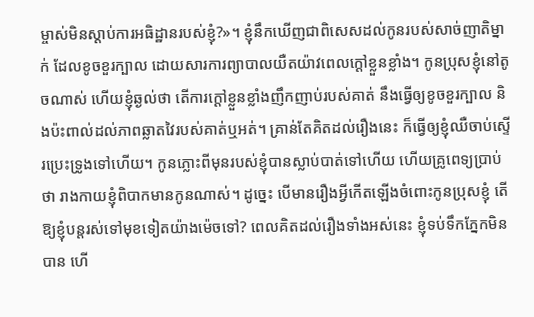ម្ចាស់មិនស្ដាប់ការអធិដ្ឋានរបស់ខ្ញុំ?»។ ខ្ញុំនឹកឃើញជាពិសេសដល់កូនរបស់សាច់ញាតិម្នាក់ ដែលខូចខួរក្បាល ដោយសារការព្យាបាលយឺតយ៉ាវពេលក្ដៅខ្លួនខ្លាំង។ កូនប្រុសខ្ញុំនៅតូចណាស់ ហើយខ្ញុំឆ្ងល់ថា តើការក្ដៅខ្លួនខ្លាំងញឹកញាប់របស់គាត់ នឹងធ្វើឲ្យខូចខួរក្បាល និងប៉ះពាល់ដល់ភាពឆ្លាតវៃរបស់គាត់ឬអត់។ គ្រាន់តែគិតដល់រឿងនេះ ក៏ធ្វើឲ្យខ្ញុំឈឺចាប់ស្ទើរប្រេះទ្រូងទៅហើយ។ កូនភ្លោះពីមុនរបស់ខ្ញុំបានស្លាប់បាត់ទៅហើយ ហើយគ្រូពេទ្យប្រាប់ថា រាងកាយខ្ញុំពិបាកមានកូនណាស់។ ដូច្នេះ បើមានរឿងអ្វីកើតឡើងចំពោះកូនប្រុសខ្ញុំ តើឱ្យខ្ញុំបន្តរស់ទៅមុខទៀតយ៉ាងម៉េចទៅ? ពេលគិតដល់រឿងទាំងអស់នេះ ខ្ញុំទប់ទឹកភ្នែកមិនបាន ហើ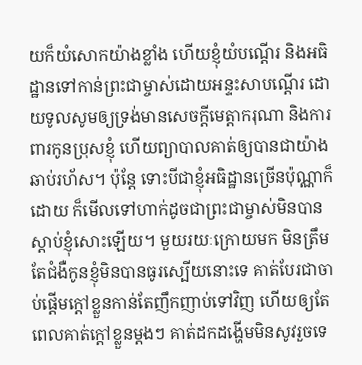យក៏យំសោកយ៉ាងខ្លាំង ហើយខ្ញុំយំបណ្ដើរ និងអធិដ្ឋានទៅកាន់ព្រះជាម្ចាស់ដោយអន្ទះសាបណ្ដើរ ដោយទូលសូមឲ្យទ្រង់មានសេចក្ដីមេត្ដាករុណា និងការពារកូនប្រុសខ្ញុំ ហើយព្យាបាលគាត់ឲ្យបានជាយ៉ាងឆាប់រហ័ស។ ប៉ុន្តែ ទោះបីជាខ្ញុំអធិដ្ឋានច្រើនប៉ុណ្ណាក៏ដោយ ក៏មើលទៅហាក់ដូចជាព្រះជាម្ចាស់មិនបានស្ដាប់ខ្ញុំសោះឡើយ។ មួយរយៈក្រោយមក មិនត្រឹមតែជំងឺកូនខ្ញុំមិនបានធូរស្បើយនោះទេ គាត់បែរជាចាប់ផ្ដើមក្ដៅខ្លួនកាន់តែញឹកញាប់ទៅវិញ ហើយឲ្យតែពេលគាត់ក្ដៅខ្លួនម្ដងៗ គាត់ដកដង្ហើមមិនសូវរួចទេ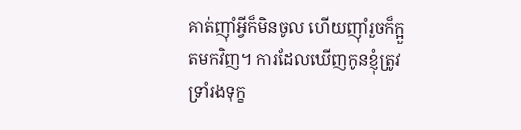គាត់ញ៉ាំអ្វីក៏មិនចូល ហើយញ៉ាំរួចក៏ក្អួតមកវិញ។ ការដែលឃើញកូនខ្ញុំត្រូវទ្រាំរងទុក្ខ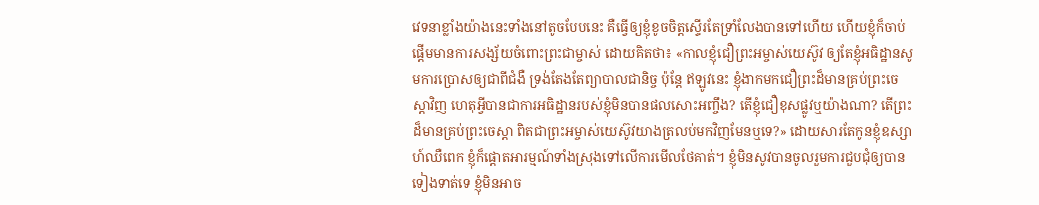វេទនាខ្លាំងយ៉ាងនេះទាំងនៅតូចបែបនេះ គឺធ្វើឲ្យខ្ញុំខូចចិត្តស្ទើរតែទ្រាំលែងបានទៅហើយ ហើយខ្ញុំក៏ចាប់ផ្ដើមមានការសង្ស័យចំពោះព្រះជាម្ចាស់ ដោយគិតថា៖ «កាលខ្ញុំជឿព្រះអម្ចាស់យេស៊ូវ ឲ្យតែខ្ញុំអធិដ្ឋានសូមការប្រោសឲ្យជាពីជំងឺ ទ្រង់តែងតែព្យាបាលជានិច្ច ប៉ុន្តែ ឥឡូវនេះ ខ្ញុំងាកមកជឿព្រះដ៏មានគ្រប់ព្រះចេស្ដាវិញ ហេតុអ្វីបានជាការអធិដ្ឋានរបស់ខ្ញុំមិនបានផលសោះអញ្ចឹង? តើខ្ញុំជឿខុសផ្លូវឬយ៉ាងណា? តើព្រះដ៏មានគ្រប់ព្រះចេស្ដា ពិតជាព្រះអម្ចាស់យេស៊ូវយាងត្រលប់មកវិញមែនឬទេ?» ដោយសារតែកូនខ្ញុំឧស្សាហ៍ឈឺពេក ខ្ញុំក៏ផ្ដោតអារម្មណ៍ទាំងស្រុងទៅលើការមើលថែគាត់។ ខ្ញុំមិនសូវបានចូលរួមការជួបជុំឲ្យបានទៀងទាត់ទេ ខ្ញុំមិនអាច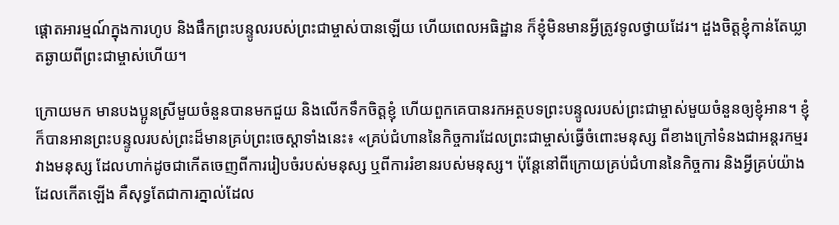ផ្តោតអារម្មណ៍ក្នុងការហូប និងផឹកព្រះបន្ទូលរបស់ព្រះជាម្ចាស់បានឡើយ ហើយពេលអធិដ្ឋាន ក៏ខ្ញុំមិនមានអ្វីត្រូវទូលថ្វាយដែរ។ ដួងចិត្តខ្ញុំកាន់តែឃ្លាតឆ្ងាយពីព្រះជាម្ចាស់ហើយ។

ក្រោយមក មានបងប្អូនស្រីមួយចំនួនបានមកជួយ និងលើកទឹកចិត្តខ្ញុំ ហើយពួកគេបានរកអត្ថបទព្រះបន្ទូលរបស់ព្រះជាម្ចាស់មួយចំនួនឲ្យខ្ញុំអាន។ ខ្ញុំក៏បានអានព្រះបន្ទូលរបស់ព្រះដ៏មានគ្រប់ព្រះចេស្ដាទាំងនេះ៖ «គ្រប់ជំហាននៃកិច្ចការដែលព្រះជាម្ចាស់ធ្វើចំពោះមនុស្ស ពីខាងក្រៅទំនងជាអន្តរកម្មរវាងមនុស្ស ដែលហាក់ដូចជាកើតចេញពីការរៀបចំរបស់មនុស្ស ឬពីការរំខានរបស់មនុស្ស។ ប៉ុន្តែនៅពីក្រោយគ្រប់ជំហាននៃកិច្ចការ និងអ្វីគ្រប់យ៉ាងដែលកើតឡើង គឺសុទ្ធតែជាការភ្នាល់ដែល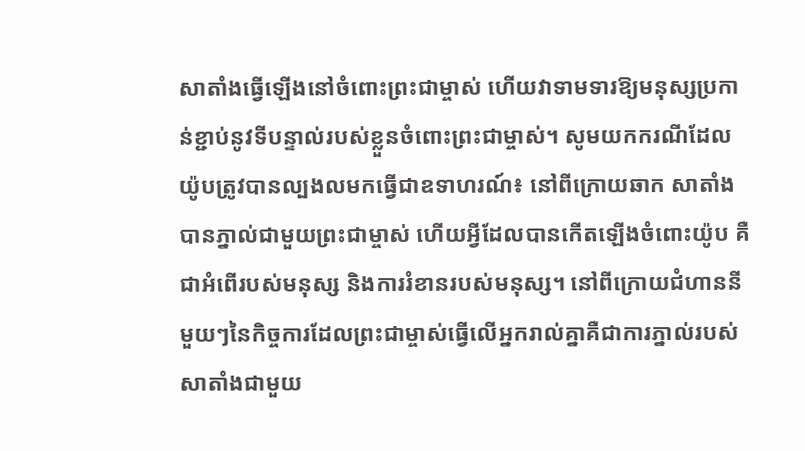សាតាំងធ្វើឡើងនៅចំពោះព្រះជាម្ចាស់ ហើយវាទាមទារឱ្យមនុស្សប្រកាន់ខ្ជាប់នូវទីបន្ទាល់របស់ខ្លួនចំពោះព្រះជាម្ចាស់។ សូមយកករណីដែលយ៉ូបត្រូវបានល្បងលមកធ្វើជាឧទាហរណ៍៖ នៅពីក្រោយឆាក សាតាំងបានភ្នាល់ជាមួយព្រះជាម្ចាស់ ហើយអ្វីដែលបានកើតឡើងចំពោះយ៉ូប គឺជាអំពើរបស់មនុស្ស និងការរំខានរបស់មនុស្ស។ នៅពីក្រោយជំហាននីមួយៗនៃកិច្ចការដែលព្រះជាម្ចាស់ធ្វើលើអ្នករាល់គ្នាគឺជាការភ្នាល់របស់សាតាំងជាមួយ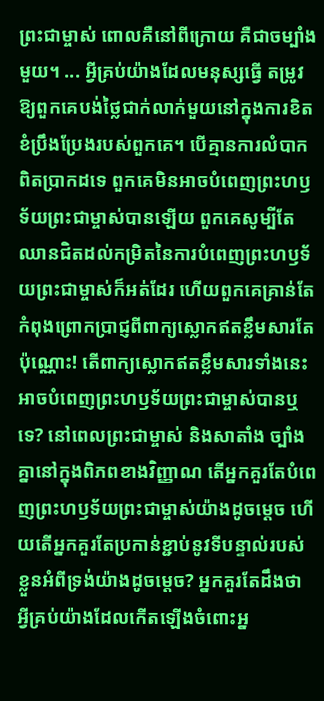ព្រះជាម្ចាស់ ពោលគឺនៅពីក្រោយ គឺជាចម្បាំងមួយ។ ... អ្វីគ្រប់យ៉ាងដែលមនុស្សធ្វើ តម្រូវឱ្យពួកគេបង់ថ្លៃជាក់លាក់មួយនៅក្នុងការខិតខំប្រឹងប្រែងរបស់ពួកគេ។ បើគ្មានការលំបាកពិតប្រាកដទេ ពួកគេមិនអាចបំពេញព្រះហឫទ័យព្រះជាម្ចាស់បានឡើយ ពួកគេសូម្បីតែឈានជិតដល់កម្រិតនៃការបំពេញព្រះហឫទ័យព្រះជាម្ចាស់ក៏អត់ដែរ ហើយពួកគេគ្រាន់តែកំពុងព្រោកប្រាជ្ញពីពាក្យស្លោកឥតខ្លឹមសារតែប៉ុណ្ណោះ! តើពាក្យស្លោកឥតខ្លឹមសារទាំងនេះអាចបំពេញព្រះហឫទ័យព្រះជាម្ចាស់បានឬទេ? នៅពេលព្រះជាម្ចាស់ និងសាតាំង ច្បាំងគ្នានៅក្នុងពិភពខាងវិញ្ញាណ តើអ្នកគួរតែបំពេញព្រះហឫទ័យព្រះជាម្ចាស់យ៉ាងដូចម្តេច ហើយតើអ្នកគួរតែប្រកាន់ខ្ជាប់នូវទីបន្ទាល់របស់ខ្លួនអំពីទ្រង់យ៉ាងដូចម្តេច? អ្នកគួរតែដឹងថា អ្វីគ្រប់យ៉ាងដែលកើតឡើងចំពោះអ្ន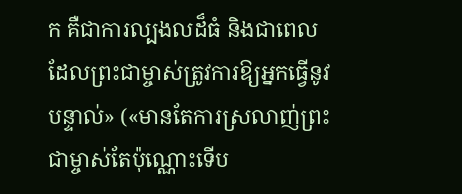ក គឺជាការល្បងលដ៏ធំ និងជាពេលដែលព្រះជាម្ចាស់ត្រូវការឱ្យអ្នកធ្វើនូវបន្ទាល់» («មានតែការស្រលាញ់ព្រះជាម្ចាស់តែប៉ុណ្ណោះទើប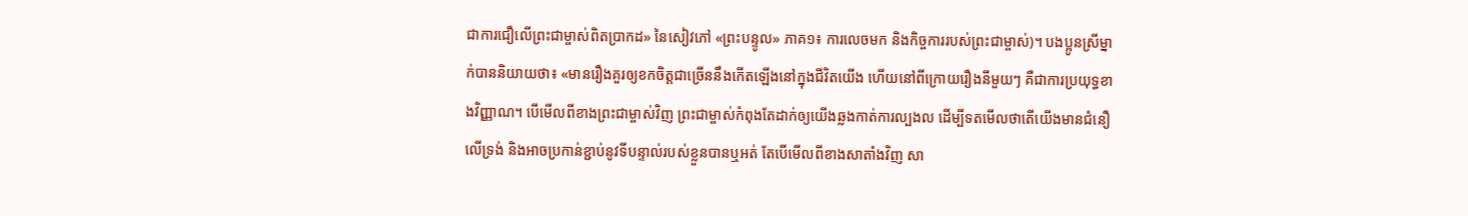ជាការជឿលើព្រះជាម្ចាស់ពិតប្រាកដ» នៃសៀវភៅ «ព្រះបន្ទូល» ភាគ១៖ ការលេចមក និងកិច្ចការរបស់ព្រះជាម្ចាស់)។ បងប្អូនស្រីម្នាក់បាននិយាយថា៖ «មានរឿងគួរឲ្យខកចិត្តជាច្រើននឹងកើតឡើងនៅក្នុងជីវិតយើង ហើយនៅពីក្រោយរឿងនីមួយៗ គឺជាការប្រយុទ្ធខាងវិញ្ញាណ។ បើមើលពីខាងព្រះជាម្ចាស់វិញ ព្រះជាម្ចាស់កំពុងតែដាក់ឲ្យយើងឆ្លងកាត់ការល្បងល ដើម្បីទតមើលថាតើយើងមានជំនឿលើទ្រង់ និងអាចប្រកាន់ខ្ជាប់នូវទីបន្ទាល់របស់ខ្លួនបានឬអត់ តែបើមើលពីខាងសាតាំងវិញ សា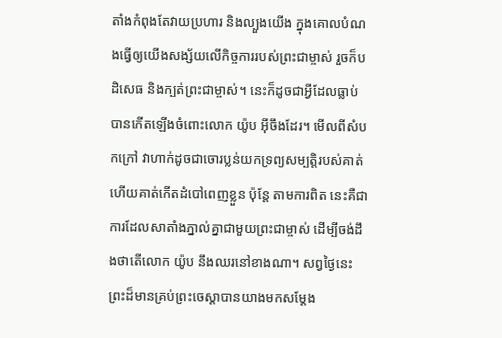តាំងកំពុងតែវាយប្រហារ និងល្បួងយើង ក្នុងគោលបំណងធ្វើឲ្យយើងសង្ស័យលើកិច្ចការរបស់ព្រះជាម្ចាស់ រួចក៏បដិសេធ និងក្បត់ព្រះជាម្ចាស់។ នេះក៏ដូចជាអ្វីដែលធ្លាប់បានកើតឡើងចំពោះលោក យ៉ូប អ៊ីចឹងដែរ។ មើលពីសំបកក្រៅ វាហាក់ដូចជាចោរប្លន់យកទ្រព្យសម្បត្តិរបស់គាត់ ហើយគាត់កើតដំបៅពេញខ្លួន ប៉ុន្តែ តាមការពិត នេះគឺជាការដែលសាតាំងភ្នាល់គ្នាជាមួយព្រះជាម្ចាស់ ដើម្បីចង់ដឹងថាតើលោក យ៉ូប នឹងឈរនៅខាងណា។ សព្វថ្ងៃនេះ ព្រះដ៏មានគ្រប់ព្រះចេស្ដាបានយាងមកសម្ដែង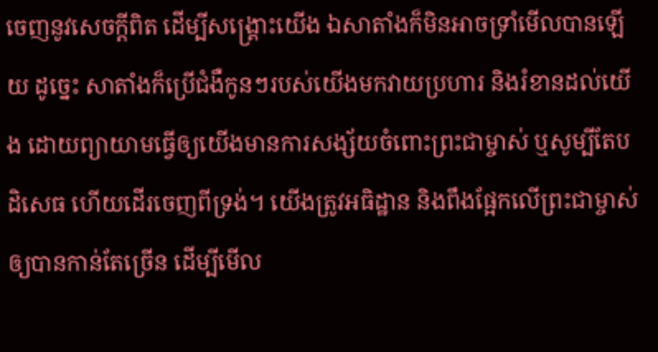ចេញនូវសេចក្ដីពិត ដើម្បីសង្គ្រោះយើង ឯសាតាំងក៏មិនអាចទ្រាំមើលបានឡើយ ដូច្នេះ សាតាំងក៏ប្រើជំងឺកូនៗរបស់យើងមកវាយប្រហារ និងរំខានដល់យើង ដោយព្យាយាមធ្វើឲ្យយើងមានការសង្ស័យចំពោះព្រះជាម្ចាស់ ឬសូម្បីតែបដិសេធ ហើយដើរចេញពីទ្រង់។ យើងត្រូវអធិដ្ឋាន និងពឹងផ្អែកលើព្រះជាម្ចាស់ឲ្យបានកាន់តែច្រើន ដើម្បីមើល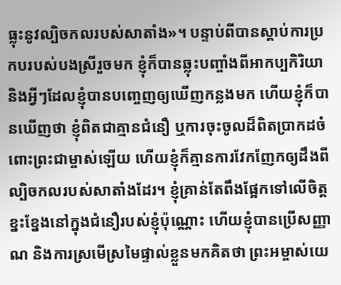ធ្លុះនូវល្បិចកលរបស់សាតាំង»។ បន្ទាប់ពីបានស្ដាប់ការប្រកបរបស់បងស្រីរួចមក ខ្ញុំក៏បានឆ្លុះបញ្ចាំងពីអាកប្បកិរិយា និងអ្វីៗដែលខ្ញុំបានបញ្ចេញឲ្យឃើញកន្លងមក ហើយខ្ញុំក៏បានឃើញថា ខ្ញុំពិតជាគ្មានជំនឿ ឬការចុះចូលដ៏ពិតប្រាកដចំពោះព្រះជាម្ចាស់ឡើយ ហើយខ្ញុំក៏គ្មានការវែកញែកឲ្យដឹងពីល្បិចកលរបស់សាតាំងដែរ។ ខ្ញុំគ្រាន់តែពឹងផ្អែកទៅលើចិត្តខ្នះខ្នែងនៅក្នុងជំនឿរបស់ខ្ញុំប៉ុណ្ណោះ ហើយខ្ញុំបានប្រើសញ្ញាណ និងការស្រមើស្រមៃផ្ទាល់ខ្លួនមកគិតថា ព្រះអម្ចាស់យេ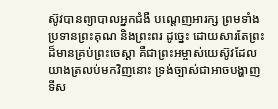ស៊ូវបានព្យាបាលអ្នកជំងឺ បណ្ដេញអារក្ស ព្រមទាំងប្រទានព្រះគុណ និងព្រះពរ ដូច្នេះ ដោយសារតែព្រះដ៏មានគ្រប់ព្រះចេស្ដា គឺជាព្រះអម្ចាស់យេស៊ូវដែលយាងត្រលប់មកវិញនោះ ទ្រង់ច្បាស់ជាអាចបង្ហាញទីស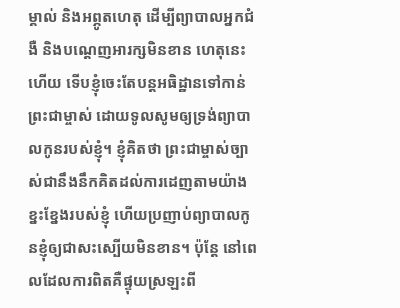ម្គាល់ និងអព្ភូតហេតុ ដើម្បីព្យាបាលអ្នកជំងឺ និងបណ្ដេញអារក្សមិនខាន ហេតុនេះហើយ ទើបខ្ញុំចេះតែបន្តអធិដ្ឋានទៅកាន់ព្រះជាម្ចាស់ ដោយទូលសូមឲ្យទ្រង់ព្យាបាលកូនរបស់ខ្ញុំ។ ខ្ញុំគិតថា ព្រះជាម្ចាស់ច្បាស់ជានឹងនឹកគិតដល់ការដេញតាមយ៉ាងខ្នះខ្នែងរបស់ខ្ញុំ ហើយប្រញាប់ព្យាបាលកូនខ្ញុំឲ្យជាសះស្បើយមិនខាន។ ប៉ុន្តែ នៅពេលដែលការពិតគឺផ្ទុយស្រឡះពី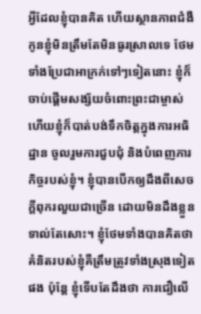អ្វីដែលខ្ញុំបានគិត ហើយស្ថានភាពជំងឺកូនខ្ញុំមិនត្រឹមតែមិនធូរស្រាលទេ ថែមទាំងប្រែជាអាក្រក់ទៅៗទៀតនោះ ខ្ញុំក៏ចាប់ផ្ដើមសង្ស័យចំពោះព្រះជាម្ចាស់ ហើយខ្ញុំក៏បាត់បង់ទឹកចិត្តក្នុងការអធិដ្ឋាន ចូលរួមការជួបជុំ និងបំពេញភារកិច្ចរបស់ខ្ញុំ។ ខ្ញុំបានបើកឲ្យដឹងពីសេចក្ដីពុករលួយជាច្រើន ដោយមិនដឹងខ្លួនទាល់តែសោះ។ ខ្ញុំថែមទាំងបានគិតថា គំនិតរបស់ខ្ញុំគឺត្រឹមត្រូវទាំងស្រុងទៀតផង ប៉ុន្តែ ខ្ញុំទើបតែដឹងថា ការជឿលើ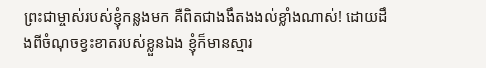ព្រះជាម្ចាស់របស់ខ្ញុំកន្លងមក គឺពិតជាងងឹតងងល់ខ្លាំងណាស់! ដោយដឹងពីចំណុចខ្វះខាតរបស់ខ្លួនឯង ខ្ញុំក៏មានស្មារ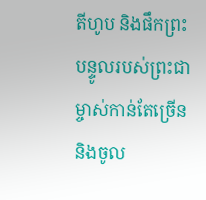តីហូប និងផឹកព្រះបន្ទូលរបស់ព្រះជាម្ចាស់កាន់តែច្រើន និងចូល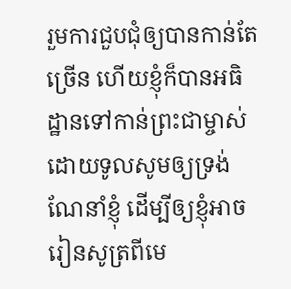រួមការជួបជុំឲ្យបានកាន់តែច្រើន ហើយខ្ញុំក៏បានអធិដ្ឋានទៅកាន់ព្រះជាម្ចាស់ ដោយទូលសូមឲ្យទ្រង់ណែនាំខ្ញុំ ដើម្បីឲ្យខ្ញុំអាចរៀនសូត្រពីមេ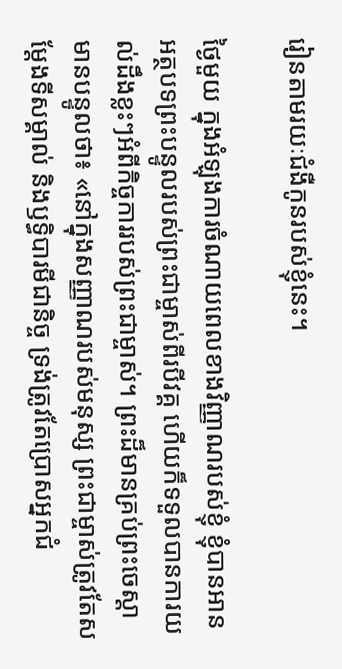រៀនតាមរយៈជំងឺកូនរបស់ខ្ញុំនេះ។

ថ្ងៃមួយ ក្នុងអំឡុងការចំណាយពេលខាងវិញ្ញាណរបស់ខ្ញុំ ខ្ញុំបានអានអត្ថបទព្រះបន្ទូលរបស់ព្រះជាម្ចាស់ពីរបីវគ្គ ហើយក៏ទទួលបានការយល់ដឹងខ្លះៗអំពីកិច្ចការរបស់ព្រះជាម្ចាស់។ ព្រះដ៏មានគ្រប់ព្រះចេស្ដាមានបន្ទូលថា៖ «នៅក្នុងសញ្ញាណរបស់មនុស្ស ព្រះជាម្ចាស់ត្រូវតែសម្ដែងទីសម្គាល់ និងឫទ្ធិបារមីជានិច្ច ទ្រង់ត្រូវតែប្រោសអ្នកជំ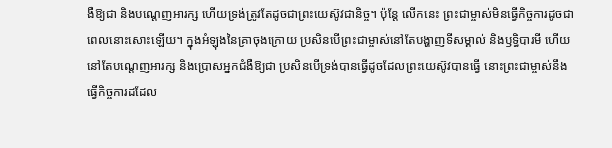ងឺឱ្យជា និងបណ្ដេញអារក្ស ហើយទ្រង់ត្រូវតែដូចជាព្រះយេស៊ូវជានិច្ច។ ប៉ុន្តែ លើកនេះ ព្រះជាម្ចាស់មិនធ្វើកិច្ចការដូចជាពេលនោះសោះឡើយ។ ក្នុងអំឡុងនៃគ្រាចុងក្រោយ ប្រសិនបើព្រះជាម្ចាស់នៅតែបង្ហាញទីសម្គាល់ និងឫទ្ធិបារមី ហើយនៅតែបណ្ដេញអារក្ស និងប្រោសអ្នកជំងឺឱ្យជា ប្រសិនបើទ្រង់បានធ្វើដូចដែលព្រះយេស៊ូវបានធ្វើ នោះព្រះជាម្ចាស់នឹងធ្វើកិច្ចការដដែល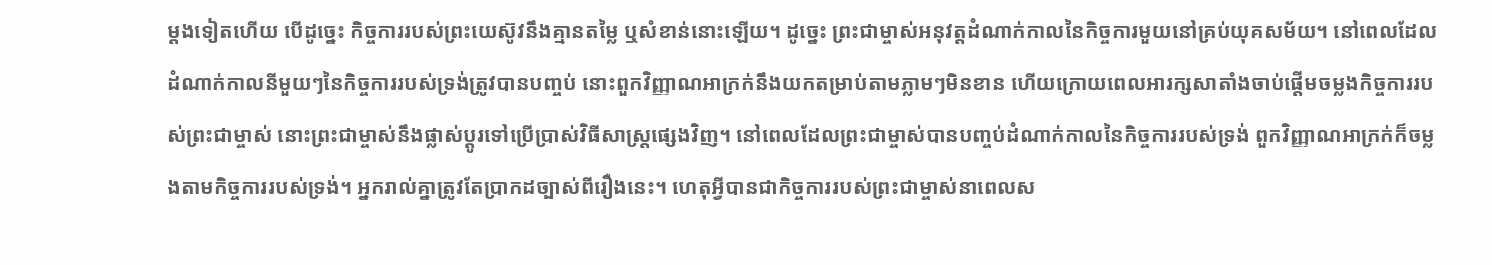ម្ដងទៀតហើយ បើដូច្នេះ កិច្ចការរបស់ព្រះយេស៊ូវនឹងគ្មានតម្លៃ ឬសំខាន់នោះឡើយ។ ដូច្នេះ ព្រះជាម្ចាស់អនុវត្តដំណាក់កាលនៃកិច្ចការមួយនៅគ្រប់យុគសម័យ។ នៅពេលដែលដំណាក់កាលនីមួយៗនៃកិច្ចការរបស់ទ្រង់ត្រូវបានបញ្ចប់ នោះពួកវិញ្ញាណអាក្រក់នឹងយកតម្រាប់តាមភ្លាមៗមិនខាន ហើយក្រោយពេលអារក្សសាតាំងចាប់ផ្ដើមចម្លងកិច្ចការរបស់ព្រះជាម្ចាស់ នោះព្រះជាម្ចាស់នឹងផ្លាស់ប្ដូរទៅប្រើប្រាស់វិធីសាស្ត្រផ្សេងវិញ។ នៅពេលដែលព្រះជាម្ចាស់បានបញ្ចប់ដំណាក់កាលនៃកិច្ចការរបស់ទ្រង់ ពួកវិញ្ញាណអាក្រក់ក៏ចម្លងតាមកិច្ចការរបស់ទ្រង់។ អ្នករាល់គ្នាត្រូវតែប្រាកដច្បាស់ពីរឿងនេះ។ ហេតុអ្វីបានជាកិច្ចការរបស់ព្រះជាម្ចាស់នាពេលស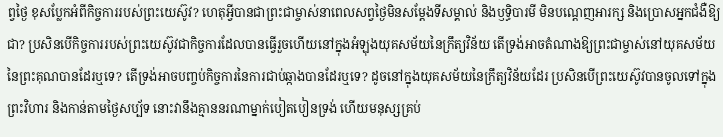ព្វថ្ងៃ ខុសប្លែកអំពីកិច្ចការរបស់ព្រះយេស៊ូវ? ហេតុអ្វីបានជាព្រះជាម្ចាស់នាពេលសព្វថ្ងៃមិនសម្ដែងទីសម្គាល់ និងឫទ្ធិបារមី មិនបណ្ដេញអារក្ស និងប្រោសអ្នកជំងឺឱ្យជា? ប្រសិនបើកិច្ចការរបស់ព្រះយេស៊ូវជាកិច្ចការដែលបានធ្វើរួចហើយនៅក្នុងអំឡុងយុគសម័យនៃក្រឹត្យវិន័យ តើទ្រង់អាចតំណាងឱ្យព្រះជាម្ចាស់នៅយុគសម័យនៃព្រះគុណបានដែរឬទេ? តើទ្រង់អាចបញ្ចប់កិច្ចការនៃការជាប់ឆ្កាងបានដែរឬទេ? ដូចនៅក្នុងយុគសម័យនៃក្រឹត្យវិន័យដែរ ប្រសិនបើព្រះយេស៊ូវបានចូលទៅក្នុងព្រះវិហារ និងកាន់តាមថ្ងៃសប្ប័ទ នោះវានឹងគ្មាននរណាម្នាក់បៀតបៀនទ្រង់ ហើយមនុស្សគ្រប់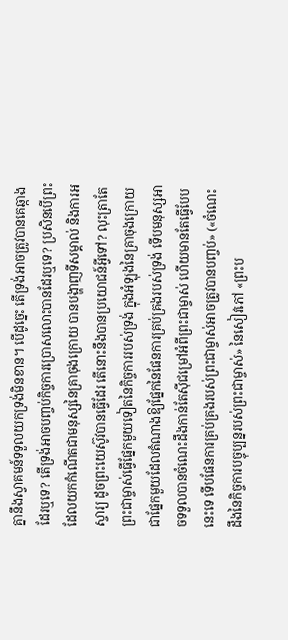គ្នានឹងស្វាគមន៍ទទួលយកទ្រង់មិនខាន។ បើដូច្នេះ តើទ្រង់អាចត្រូវបានគេឆ្កាងដែរឬទេ? តើទ្រង់អាចបញ្ចប់កិច្ចការប្រោសលោះបានដែរឬទេ? ប្រសិនបើព្រះដែលយកកំណើតជាមនុស្សនៃគ្រាចុងក្រោយ បានបង្ហាញទីសម្គាល់ និងការអស្ចារ្យ ដូចព្រះយេស៊ូវបានធ្វើដែរ តើនោះនឹងបានប្រយោជន៍អ្វីទៅ? លុះត្រាតែព្រះជាម្ចាស់ធ្វើផ្នែកមួយទៀតនៃកិច្ចការរបស់ទ្រង់ ក្នុងអំឡុងនៃគ្រាចុងក្រោយ ជាផ្នែកមួយដែលតំណាងឱ្យផ្នែកនៃផែនការគ្រប់គ្រងរបស់ទ្រង់ ទើបមនុស្សអាចទទួលបានចំណេះដឹងកាន់តែស៊ីជម្រៅអំពីព្រះជាម្ចាស់ ហើយមានតែធ្វើបែបនេះទេ ទើបផែនការគ្រប់គ្រងរបស់ព្រះជាម្ចាស់អាចត្រូវបានបញ្ចប់» («ចំណេះដឹងនៃកិច្ចការបច្ចុប្បន្នរបស់ព្រះជាម្ចាស់» នៃសៀវភៅ «ព្រះប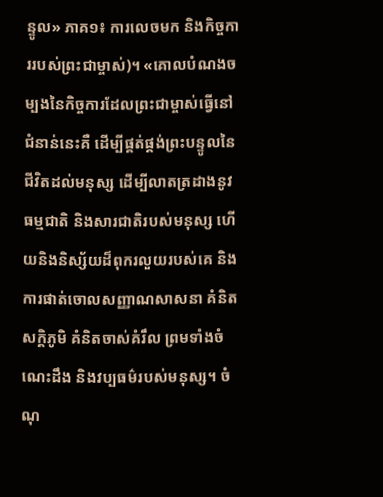ន្ទូល» ភាគ១៖ ការលេចមក និងកិច្ចការរបស់ព្រះជាម្ចាស់)។ «គោលបំណងចម្បងនៃកិច្ចការដែលព្រះជាម្ចាស់ធ្វើនៅជំនាន់នេះគឺ ដើម្បីផ្គត់ផ្គង់ព្រះបន្ទូលនៃជីវិតដល់មនុស្ស ដើម្បីលាតត្រដាងនូវធម្មជាតិ និងសារជាតិរបស់មនុស្ស ហើយនិងនិស្ស័យដ៏ពុករលួយរបស់គេ និងការផាត់ចោលសញ្ញាណសាសនា គំនិតសក្ដិភូមិ គំនិតចាស់គំរឹល ព្រមទាំងចំណេះដឹង និងវប្បធម៌របស់មនុស្ស។ ចំណុ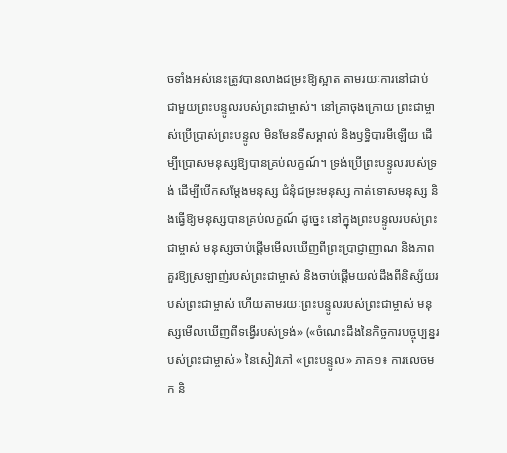ចទាំងអស់នេះត្រូវបានលាងជម្រះឱ្យស្អាត តាមរយៈការនៅជាប់ជាមួយព្រះបន្ទូលរបស់ព្រះជាម្ចាស់។ នៅគ្រាចុងក្រោយ ព្រះជាម្ចាស់ប្រើប្រាស់ព្រះបន្ទូល មិនមែនទីសម្គាល់ និងឫទ្ធិបារមីឡើយ ដើម្បីប្រោសមនុស្សឱ្យបានគ្រប់លក្ខណ៍។ ទ្រង់ប្រើព្រះបន្ទូលរបស់ទ្រង់ ដើម្បីបើកសម្ដែងមនុស្ស ជំនុំជម្រះមនុស្ស កាត់ទោសមនុស្ស និងធ្វើឱ្យមនុស្សបានគ្រប់លក្ខណ៍ ដូច្នេះ នៅក្នុងព្រះបន្ទូលរបស់ព្រះជាម្ចាស់ មនុស្សចាប់ផ្ដើមមើលឃើញពីព្រះប្រាជ្ញាញាណ និងភាពគួរឱ្យស្រឡាញ់របស់ព្រះជាម្ចាស់ និងចាប់ផ្ដើមយល់ដឹងពីនិស្ស័យរបស់ព្រះជាម្ចាស់ ហើយតាមរយៈព្រះបន្ទូលរបស់ព្រះជាម្ចាស់ មនុស្សមើលឃើញពីទង្វើរបស់ទ្រង់» («ចំណេះដឹងនៃកិច្ចការបច្ចុប្បន្នរបស់ព្រះជាម្ចាស់» នៃសៀវភៅ «ព្រះបន្ទូល» ភាគ១៖ ការលេចមក និ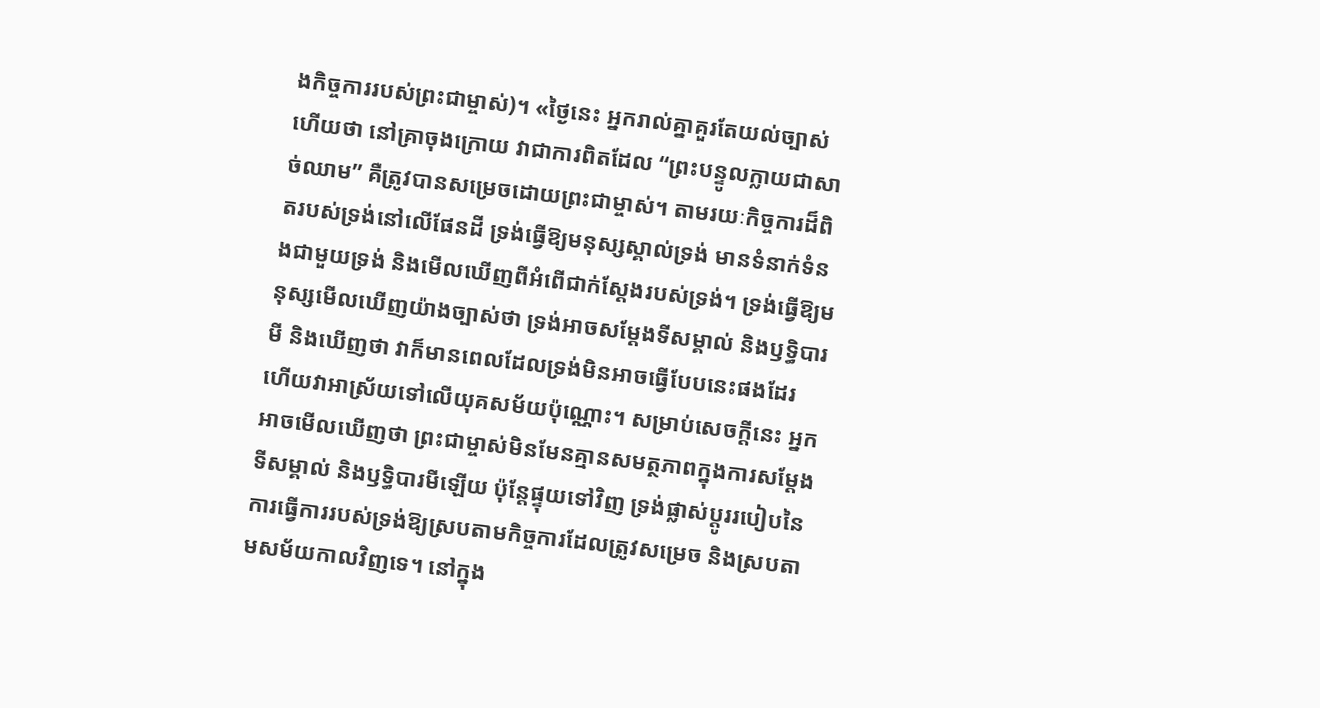ងកិច្ចការរបស់ព្រះជាម្ចាស់)។ «ថ្ងៃនេះ អ្នករាល់គ្នាគួរតែយល់ច្បាស់ហើយថា នៅគ្រាចុងក្រោយ វាជាការពិតដែល “ព្រះបន្ទូលក្លាយជាសាច់ឈាម” គឺត្រូវបានសម្រេចដោយព្រះជាម្ចាស់។ តាមរយៈកិច្ចការដ៏ពិតរបស់ទ្រង់នៅលើផែនដី ទ្រង់ធ្វើឱ្យមនុស្សស្គាល់ទ្រង់ មានទំនាក់ទំនងជាមួយទ្រង់ និងមើលឃើញពីអំពើជាក់ស្ដែងរបស់ទ្រង់។ ទ្រង់ធ្វើឱ្យមនុស្សមើលឃើញយ៉ាងច្បាស់ថា ទ្រង់អាចសម្ដែងទីសម្គាល់ និងឫទ្ធិបារមី និងឃើញថា វាក៏មានពេលដែលទ្រង់មិនអាចធ្វើបែបនេះផងដែរ ហើយវាអាស្រ័យទៅលើយុគសម័យប៉ុណ្ណោះ។ សម្រាប់សេចក្ដីនេះ អ្នកអាចមើលឃើញថា ព្រះជាម្ចាស់មិនមែនគ្មានសមត្ថភាពក្នុងការសម្ដែងទីសម្គាល់ និងឫទ្ធិបារមីឡើយ ប៉ុន្តែផ្ទុយទៅវិញ ទ្រង់ផ្លាស់ប្ដូររបៀបនៃការធ្វើការរបស់ទ្រង់ឱ្យស្របតាមកិច្ចការដែលត្រូវសម្រេច និងស្របតាមសម័យកាលវិញទេ។ នៅក្នុង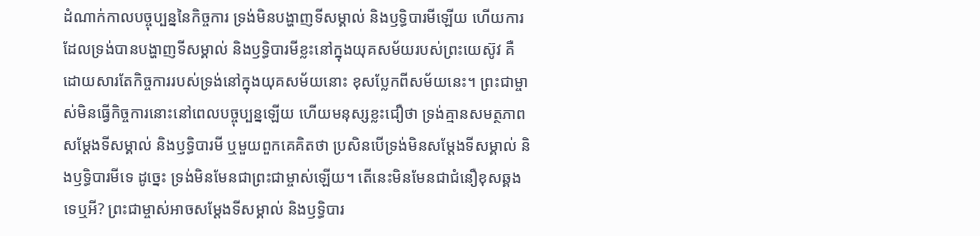ដំណាក់កាលបច្ចុប្បន្ននៃកិច្ចការ ទ្រង់មិនបង្ហាញទីសម្គាល់ និងឫទ្ធិបារមីឡើយ ហើយការដែលទ្រង់បានបង្ហាញទីសម្គាល់ និងឫទ្ធិបារមីខ្លះនៅក្នុងយុគសម័យរបស់ព្រះយេស៊ូវ គឺដោយសារតែកិច្ចការរបស់ទ្រង់នៅក្នុងយុគសម័យនោះ ខុសប្លែកពីសម័យនេះ។ ព្រះជាម្ចាស់មិនធ្វើកិច្ចការនោះនៅពេលបច្ចុប្បន្នឡើយ ហើយមនុស្សខ្លះជឿថា ទ្រង់គ្មានសមត្ថភាពសម្ដែងទីសម្គាល់ និងឫទ្ធិបារមី ឬមួយពួកគេគិតថា ប្រសិនបើទ្រង់មិនសម្ដែងទីសម្គាល់ និងឫទ្ធិបារមីទេ ដូច្នេះ ទ្រង់មិនមែនជាព្រះជាម្ចាស់ឡើយ។ តើនេះមិនមែនជាជំនឿខុសឆ្គងទេឬអី? ព្រះជាម្ចាស់អាចសម្ដែងទីសម្គាល់ និងឫទ្ធិបារ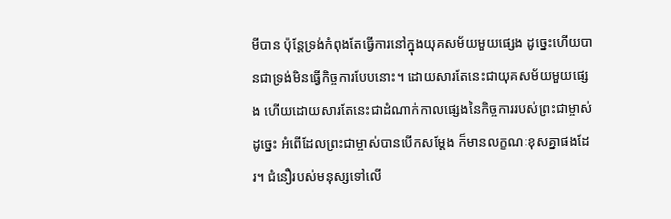មីបាន ប៉ុន្តែទ្រង់កំពុងតែធ្វើការនៅក្នុងយុគសម័យមួយផ្សេង ដូច្នេះហើយបានជាទ្រង់មិនធ្វើកិច្ចការបែបនោះ។ ដោយសារតែនេះជាយុគសម័យមួយផ្សេង ហើយដោយសារតែនេះជាដំណាក់កាលផ្សេងនៃកិច្ចការរបស់ព្រះជាម្ចាស់ ដូច្នេះ អំពើដែលព្រះជាម្ចាស់បានបើកសម្ដែង ក៏មានលក្ខណៈខុសគ្នាផងដែរ។ ជំនឿរបស់មនុស្សទៅលើ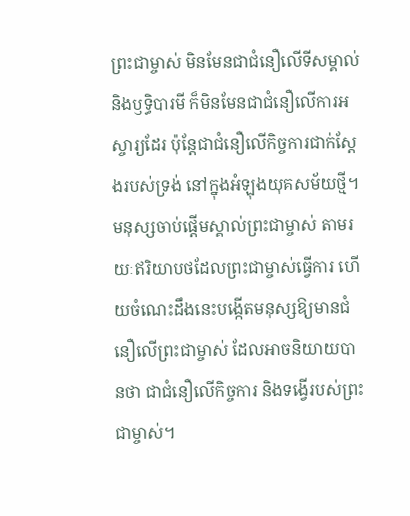ព្រះជាម្ចាស់ មិនមែនជាជំនឿលើទីសម្គាល់ និងឫទ្ធិបារមី ក៏មិនមែនជាជំនឿលើការអស្ចារ្យដែរ ប៉ុន្តែជាជំនឿលើកិច្ចការជាក់ស្ដែងរបស់ទ្រង់ នៅក្នុងអំឡុងយុគសម័យថ្មី។ មនុស្សចាប់ផ្ដើមស្គាល់ព្រះជាម្ចាស់ តាមរយៈឥរិយាបថដែលព្រះជាម្ចាស់ធ្វើការ ហើយចំណេះដឹងនេះបង្កើតមនុស្សឱ្យមានជំនឿលើព្រះជាម្ចាស់ ដែលអាចនិយាយបានថា ជាជំនឿលើកិច្ចការ និងទង្វើរបស់ព្រះជាម្ចាស់។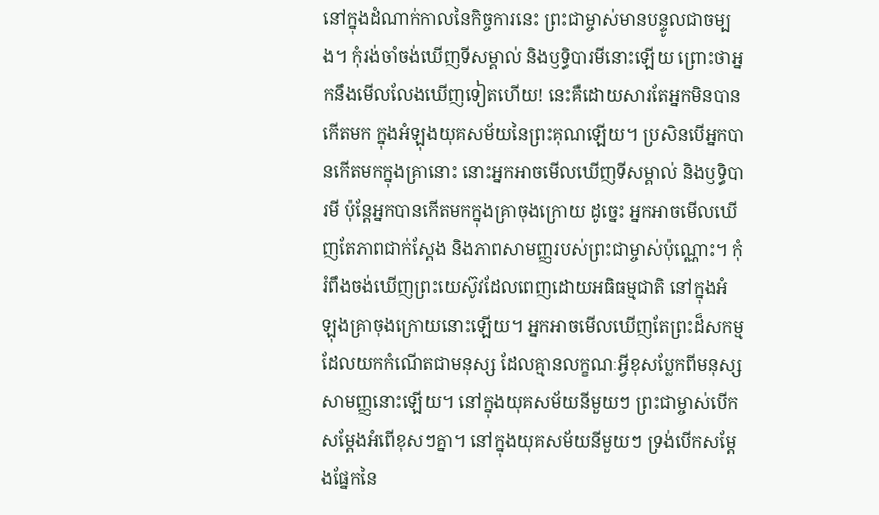នៅក្នុងដំណាក់កាលនៃកិច្ចការនេះ ព្រះជាម្ចាស់មានបន្ទូលជាចម្បង។ កុំរង់ចាំចង់ឃើញទីសម្គាល់ និងឫទ្ធិបារមីនោះឡើយ ព្រោះថាអ្នកនឹងមើលលែងឃើញទៀតហើយ! នេះគឺដោយសារតែអ្នកមិនបានកើតមក ក្នុងអំឡុងយុគសម័យនៃព្រះគុណឡើយ។ ប្រសិនបើអ្នកបានកើតមកក្នុងគ្រានោះ នោះអ្នកអាចមើលឃើញទីសម្គាល់ និងឫទ្ធិបារមី ប៉ុន្តែអ្នកបានកើតមកក្នុងគ្រាចុងក្រោយ ដូច្នេះ អ្នកអាចមើលឃើញតែភាពជាក់ស្ដែង និងភាពសាមញ្ញរបស់ព្រះជាម្ចាស់ប៉ុណ្ណោះ។ កុំរំពឹងចង់ឃើញព្រះយេស៊ូវដែលពេញដោយអធិធម្មជាតិ នៅក្នុងអំឡុងគ្រាចុងក្រោយនោះឡើយ។ អ្នកអាចមើលឃើញតែព្រះដ៏សកម្មដែលយកកំណើតជាមនុស្ស ដែលគ្មានលក្ខណៈអ្វីខុសប្លែកពីមនុស្សសាមញ្ញនោះឡើយ។ នៅក្នុងយុគសម័យនីមួយៗ ព្រះជាម្ចាស់បើកសម្ដែងអំពើខុសៗគ្នា។ នៅក្នុងយុគសម័យនីមួយៗ ទ្រង់បើកសម្ដែងផ្នែកនៃ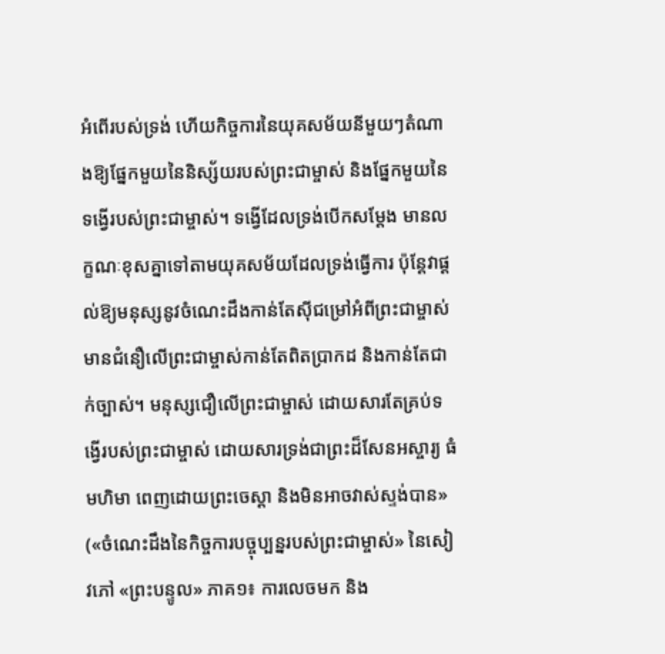អំពើរបស់ទ្រង់ ហើយកិច្ចការនៃយុគសម័យនីមួយៗតំណាងឱ្យផ្នែកមួយនៃនិស្ស័យរបស់ព្រះជាម្ចាស់ និងផ្នែកមួយនៃទង្វើរបស់ព្រះជាម្ចាស់។ ទង្វើដែលទ្រង់បើកសម្ដែង មានលក្ខណៈខុសគ្នាទៅតាមយុគសម័យដែលទ្រង់ធ្វើការ ប៉ុន្តែវាផ្ដល់ឱ្យមនុស្សនូវចំណេះដឹងកាន់តែស៊ីជម្រៅអំពីព្រះជាម្ចាស់ មានជំនឿលើព្រះជាម្ចាស់កាន់តែពិតប្រាកដ និងកាន់តែជាក់ច្បាស់។ មនុស្សជឿលើព្រះជាម្ចាស់ ដោយសារតែគ្រប់ទង្វើរបស់ព្រះជាម្ចាស់ ដោយសារទ្រង់ជាព្រះដ៏សែនអស្ចារ្យ ធំមហិមា ពេញដោយព្រះចេស្ដា និងមិនអាចវាស់ស្ទង់បាន» («ចំណេះដឹងនៃកិច្ចការបច្ចុប្បន្នរបស់ព្រះជាម្ចាស់» នៃសៀវភៅ «ព្រះបន្ទូល» ភាគ១៖ ការលេចមក និង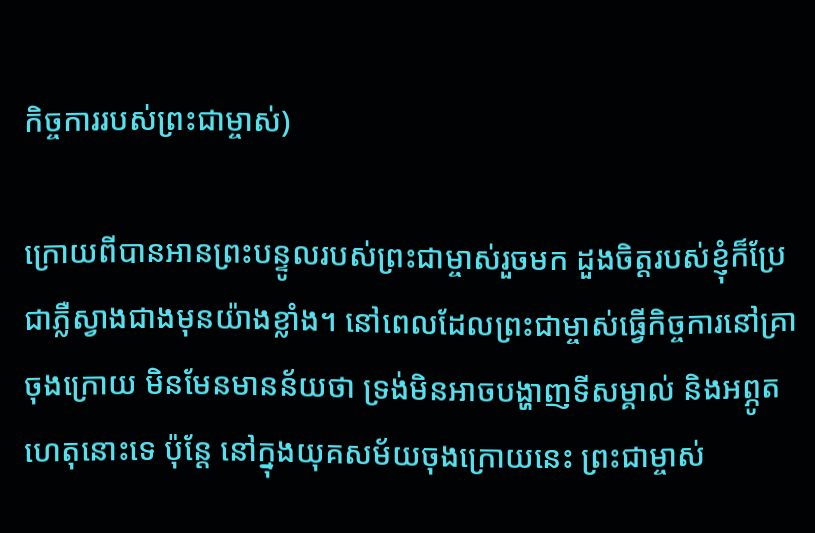កិច្ចការរបស់ព្រះជាម្ចាស់)

ក្រោយពីបានអានព្រះបន្ទូលរបស់ព្រះជាម្ចាស់រួចមក ដួងចិត្តរបស់ខ្ញុំក៏ប្រែជាភ្លឺស្វាងជាងមុនយ៉ាងខ្លាំង។ នៅពេលដែលព្រះជាម្ចាស់ធ្វើកិច្ចការនៅគ្រាចុងក្រោយ មិនមែនមានន័យថា ទ្រង់មិនអាចបង្ហាញទីសម្គាល់ និងអព្ភូតហេតុនោះទេ ប៉ុន្តែ នៅក្នុងយុគសម័យចុងក្រោយនេះ ព្រះជាម្ចាស់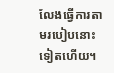លែងធ្វើការតាមរបៀបនោះទៀតហើយ។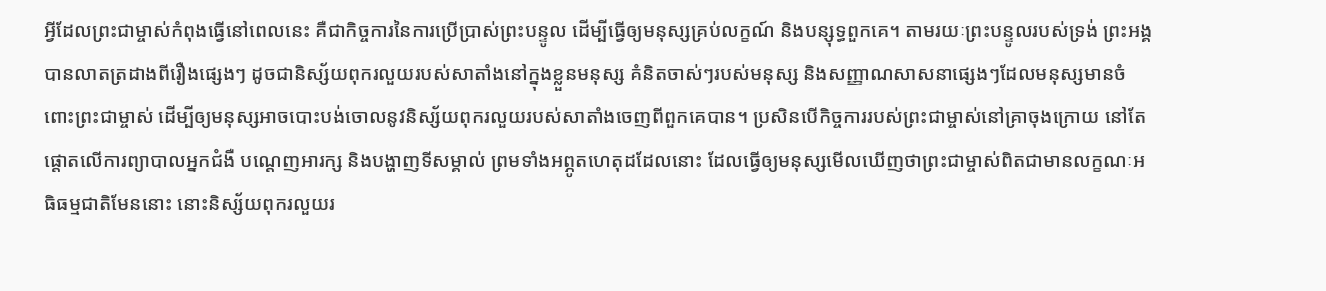អ្វីដែលព្រះជាម្ចាស់កំពុងធ្វើនៅពេលនេះ គឺជាកិច្ចការនៃការប្រើប្រាស់ព្រះបន្ទូល ដើម្បីធ្វើឲ្យមនុស្សគ្រប់លក្ខណ៍ និងបន្សុទ្ធពួកគេ។ តាមរយៈព្រះបន្ទូលរបស់ទ្រង់ ព្រះអង្គបានលាតត្រដាងពីរឿងផ្សេងៗ ដូចជានិស្ស័យពុករលួយរបស់សាតាំងនៅក្នុងខ្លួនមនុស្ស គំនិតចាស់ៗរបស់មនុស្ស និងសញ្ញាណសាសនាផ្សេងៗដែលមនុស្សមានចំពោះព្រះជាម្ចាស់ ដើម្បីឲ្យមនុស្សអាចបោះបង់ចោលនូវនិស្ស័យពុករលួយរបស់សាតាំងចេញពីពួកគេបាន។ ប្រសិនបើកិច្ចការរបស់ព្រះជាម្ចាស់នៅគ្រាចុងក្រោយ នៅតែផ្តោតលើការព្យាបាលអ្នកជំងឺ បណ្ដេញអារក្ស និងបង្ហាញទីសម្គាល់ ព្រមទាំងអព្ភូតហេតុដដែលនោះ ដែលធ្វើឲ្យមនុស្សមើលឃើញថាព្រះជាម្ចាស់ពិតជាមានលក្ខណៈអធិធម្មជាតិមែននោះ នោះនិស្ស័យពុករលួយរ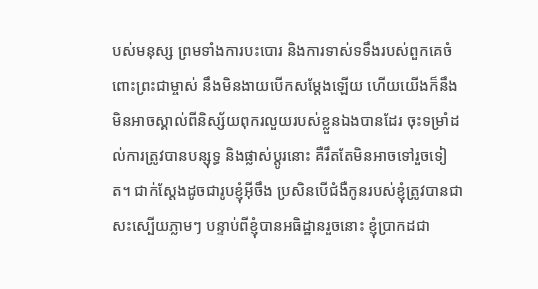បស់មនុស្ស ព្រមទាំងការបះបោរ និងការទាស់ទទឹងរបស់ពួកគេចំពោះព្រះជាម្ចាស់ នឹងមិនងាយបើកសម្តែងឡើយ ហើយយើងក៏នឹងមិនអាចស្គាល់ពីនិស្ស័យពុករលួយរបស់ខ្លួនឯងបានដែរ ចុះទម្រាំដល់ការត្រូវបានបន្សុទ្ធ និងផ្លាស់ប្ដូរនោះ គឺរឹតតែមិនអាចទៅរួចទៀត។ ជាក់ស្ដែងដូចជារូបខ្ញុំអ៊ីចឹង ប្រសិនបើជំងឺកូនរបស់ខ្ញុំត្រូវបានជាសះស្បើយភ្លាមៗ បន្ទាប់ពីខ្ញុំបានអធិដ្ឋានរួចនោះ ខ្ញុំប្រាកដជា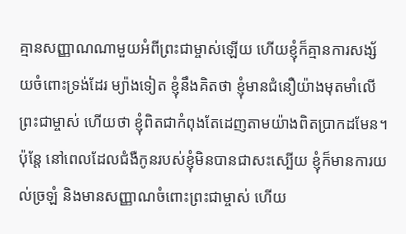គ្មានសញ្ញាណណាមួយអំពីព្រះជាម្ចាស់ឡើយ ហើយខ្ញុំក៏គ្មានការសង្ស័យចំពោះទ្រង់ដែរ ម្យ៉ាងទៀត ខ្ញុំនឹងគិតថា ខ្ញុំមានជំនឿយ៉ាងមុតមាំលើព្រះជាម្ចាស់ ហើយថា ខ្ញុំពិតជាកំពុងតែដេញតាមយ៉ាងពិតប្រាកដមែន។ ប៉ុន្តែ នៅពេលដែលជំងឺកូនរបស់ខ្ញុំមិនបានជាសះស្បើយ ខ្ញុំក៏មានការយល់ច្រឡំ និងមានសញ្ញាណចំពោះព្រះជាម្ចាស់ ហើយ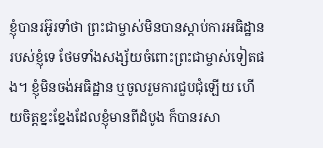ខ្ញុំបានរអ៊ូរទាំថា ព្រះជាម្ចាស់មិនបានស្ដាប់ការអធិដ្ឋានរបស់ខ្ញុំទេ ថែមទាំងសង្ស័យចំពោះព្រះជាម្ចាស់ទៀតផង។ ខ្ញុំមិនចង់អធិដ្ឋាន ឬចូលរួមការជួបជុំឡើយ ហើយចិត្តខ្នះខ្នែងដែលខ្ញុំមានពីដំបូង ក៏បានរសា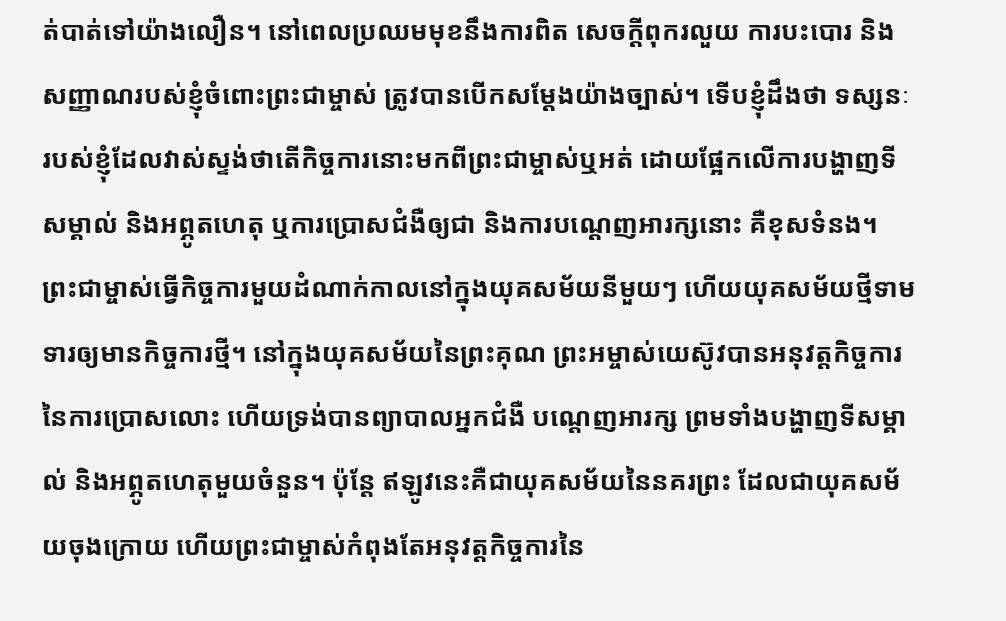ត់បាត់ទៅយ៉ាងលឿន។ នៅពេលប្រឈមមុខនឹងការពិត សេចក្ដីពុករលួយ ការបះបោរ និងសញ្ញាណរបស់ខ្ញុំចំពោះព្រះជាម្ចាស់ ត្រូវបានបើកសម្តែងយ៉ាងច្បាស់។ ទើបខ្ញុំដឹងថា ទស្សនៈរបស់ខ្ញុំដែលវាស់ស្ទង់ថាតើកិច្ចការនោះមកពីព្រះជាម្ចាស់ឬអត់ ដោយផ្អែកលើការបង្ហាញទីសម្គាល់ និងអព្ភូតហេតុ ឬការប្រោសជំងឺឲ្យជា និងការបណ្ដេញអារក្សនោះ គឺខុសទំនង។ ព្រះជាម្ចាស់ធ្វើកិច្ចការមួយដំណាក់កាលនៅក្នុងយុគសម័យនីមួយៗ ហើយយុគសម័យថ្មីទាមទារឲ្យមានកិច្ចការថ្មី។ នៅក្នុងយុគសម័យនៃព្រះគុណ ព្រះអម្ចាស់យេស៊ូវបានអនុវត្តកិច្ចការនៃការប្រោសលោះ ហើយទ្រង់បានព្យាបាលអ្នកជំងឺ បណ្ដេញអារក្ស ព្រមទាំងបង្ហាញទីសម្គាល់ និងអព្ភូតហេតុមួយចំនួន។ ប៉ុន្តែ ឥឡូវនេះគឺជាយុគសម័យនៃនគរព្រះ ដែលជាយុគសម័យចុងក្រោយ ហើយព្រះជាម្ចាស់កំពុងតែអនុវត្តកិច្ចការនៃ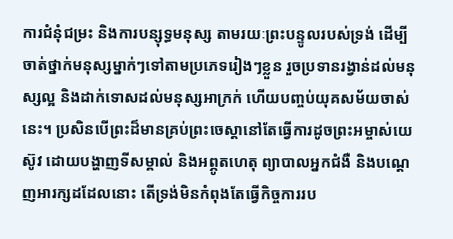ការជំនុំជម្រះ និងការបន្សុទ្ធមនុស្ស តាមរយៈព្រះបន្ទូលរបស់ទ្រង់ ដើម្បីចាត់ថ្នាក់មនុស្សម្នាក់ៗទៅតាមប្រភេទរៀងៗខ្លួន រួចប្រទានរង្វាន់ដល់មនុស្សល្អ និងដាក់ទោសដល់មនុស្សអាក្រក់ ហើយបញ្ចប់យុគសម័យចាស់នេះ។ ប្រសិនបើព្រះដ៏មានគ្រប់ព្រះចេស្ដានៅតែធ្វើការដូចព្រះអម្ចាស់យេស៊ូវ ដោយបង្ហាញទីសម្គាល់ និងអព្ភូតហេតុ ព្យាបាលអ្នកជំងឺ និងបណ្ដេញអារក្សដដែលនោះ តើទ្រង់មិនកំពុងតែធ្វើកិច្ចការរប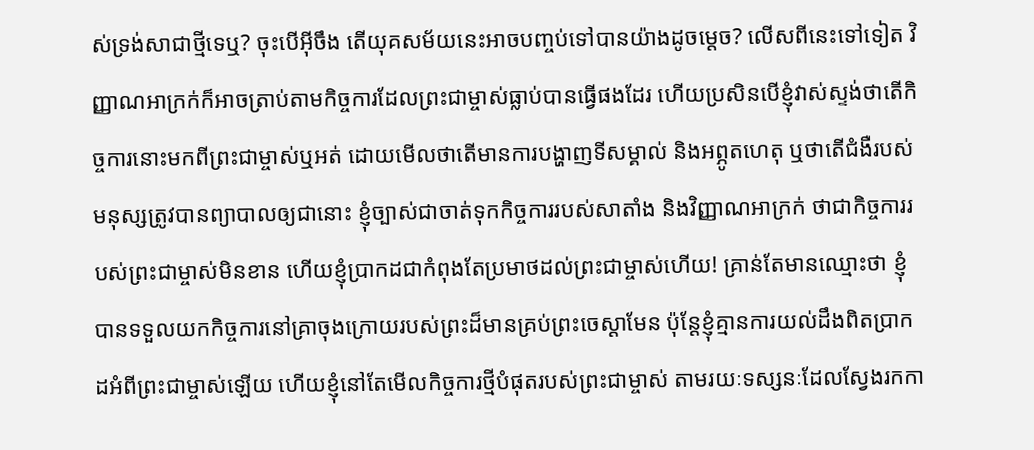ស់ទ្រង់សាជាថ្មីទេឬ? ចុះបើអ៊ីចឹង តើយុគសម័យនេះអាចបញ្ចប់ទៅបានយ៉ាងដូចម្ដេច? លើសពីនេះទៅទៀត វិញ្ញាណអាក្រក់ក៏អាចត្រាប់តាមកិច្ចការដែលព្រះជាម្ចាស់ធ្លាប់បានធ្វើផងដែរ ហើយប្រសិនបើខ្ញុំវាស់ស្ទង់ថាតើកិច្ចការនោះមកពីព្រះជាម្ចាស់ឬអត់ ដោយមើលថាតើមានការបង្ហាញទីសម្គាល់ និងអព្ភូតហេតុ ឬថាតើជំងឺរបស់មនុស្សត្រូវបានព្យាបាលឲ្យជានោះ ខ្ញុំច្បាស់ជាចាត់ទុកកិច្ចការរបស់សាតាំង និងវិញ្ញាណអាក្រក់ ថាជាកិច្ចការរបស់ព្រះជាម្ចាស់មិនខាន ហើយខ្ញុំប្រាកដជាកំពុងតែប្រមាថដល់ព្រះជាម្ចាស់ហើយ! គ្រាន់តែមានឈ្មោះថា ខ្ញុំបានទទួលយកកិច្ចការនៅគ្រាចុងក្រោយរបស់ព្រះដ៏មានគ្រប់ព្រះចេស្ដាមែន ប៉ុន្តែខ្ញុំគ្មានការយល់ដឹងពិតប្រាកដអំពីព្រះជាម្ចាស់ឡើយ ហើយខ្ញុំនៅតែមើលកិច្ចការថ្មីបំផុតរបស់ព្រះជាម្ចាស់ តាមរយៈទស្សនៈដែលស្វែងរកកា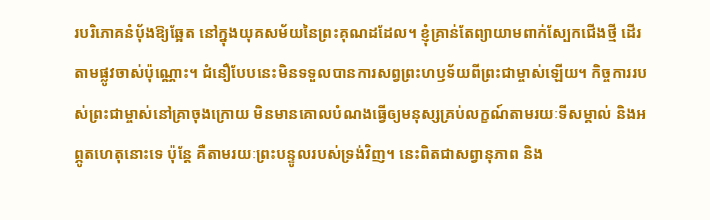របរិភោគនំប៉័ងឱ្យឆ្អែត នៅក្នុងយុគសម័យនៃព្រះគុណដដែល។ ខ្ញុំគ្រាន់តែព្យាយាមពាក់ស្បែកជើងថ្មី ដើរតាមផ្លូវចាស់ប៉ុណ្ណោះ។ ជំនឿបែបនេះមិនទទួលបានការសព្វព្រះហឫទ័យពីព្រះជាម្ចាស់ឡើយ។ កិច្ចការរបស់ព្រះជាម្ចាស់នៅគ្រាចុងក្រោយ មិនមានគោលបំណងធ្វើឲ្យមនុស្សគ្រប់លក្ខណ៍តាមរយៈទីសម្គាល់ និងអព្ភូតហេតុនោះទេ ប៉ុន្តែ គឺតាមរយៈព្រះបន្ទូលរបស់ទ្រង់វិញ។ នេះពិតជាសព្វានុភាព និង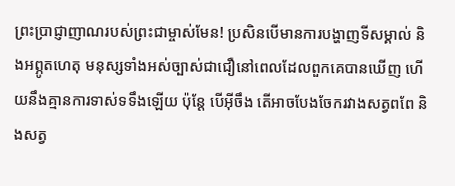ព្រះប្រាជ្ញាញាណរបស់ព្រះជាម្ចាស់មែន! ប្រសិនបើមានការបង្ហាញទីសម្គាល់ និងអព្ភូតហេតុ មនុស្សទាំងអស់ច្បាស់ជាជឿនៅពេលដែលពួកគេបានឃើញ ហើយនឹងគ្មានការទាស់ទទឹងឡើយ ប៉ុន្តែ បើអ៊ីចឹង តើអាចបែងចែករវាងសត្វពពែ និងសត្វ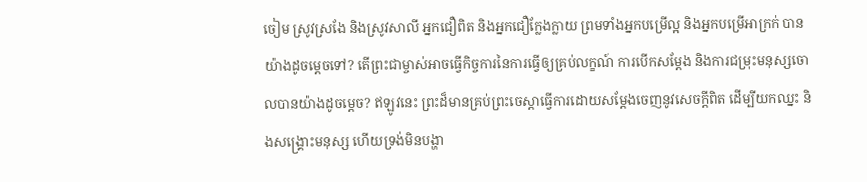ចៀម ស្រូវស្រងែ និងស្រូវសាលី អ្នកជឿពិត និងអ្នកជឿក្លែងក្លាយ ព្រមទាំងអ្នកបម្រើល្អ និងអ្នកបម្រើអាក្រក់ បានយ៉ាងដូចម្ដេចទៅ? តើព្រះជាម្ចាស់អាចធ្វើកិច្ចការនៃការធ្វើឲ្យគ្រប់លក្ខណ៍ ការបើកសម្ដែង និងការជម្រុះមនុស្សចោលបានយ៉ាងដូចម្ដេច? ឥឡូវនេះ ព្រះដ៏មានគ្រប់ព្រះចេស្ដាធ្វើការដោយសម្ដែងចេញនូវសេចក្ដីពិត ដើម្បីយកឈ្នះ និងសង្គ្រោះមនុស្ស ហើយទ្រង់មិនបង្ហា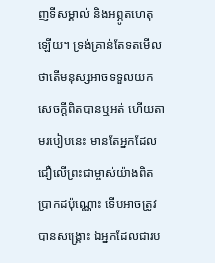ញទីសម្គាល់ និងអព្ភូតហេតុឡើយ។ ទ្រង់គ្រាន់តែទតមើល ថាតើមនុស្សអាចទទួលយកសេចក្ដីពិតបានឬអត់ ហើយតាមរបៀបនេះ មានតែអ្នកដែលជឿលើព្រះជាម្ចាស់យ៉ាងពិតប្រាកដប៉ុណ្ណោះ ទើបអាចត្រូវបានសង្គ្រោះ ឯអ្នកដែលជារប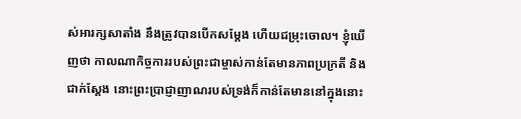ស់អារក្សសាតាំង នឹងត្រូវបានបើកសម្ដែង ហើយជម្រុះចោល។ ខ្ញុំឃើញថា កាលណាកិច្ចការរបស់ព្រះជាម្ចាស់កាន់តែមានភាពប្រក្រតី និងជាក់ស្ដែង នោះព្រះប្រាជ្ញាញាណរបស់ទ្រង់ក៏កាន់តែមាននៅក្នុងនោះ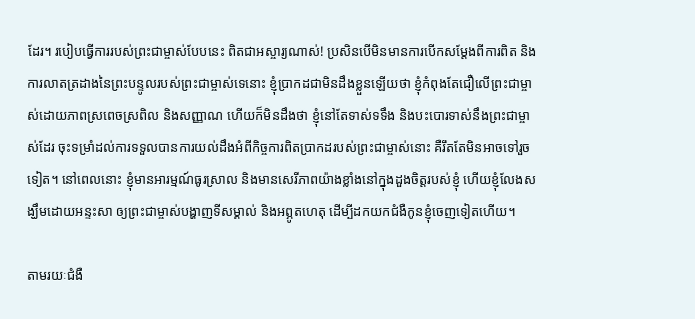ដែរ។ របៀបធ្វើការរបស់ព្រះជាម្ចាស់បែបនេះ ពិតជាអស្ចារ្យណាស់! ប្រសិនបើមិនមានការបើកសម្ដែងពីការពិត និងការលាតត្រដាងនៃព្រះបន្ទូលរបស់ព្រះជាម្ចាស់ទេនោះ ខ្ញុំប្រាកដជាមិនដឹងខ្លួនឡើយថា ខ្ញុំកំពុងតែជឿលើព្រះជាម្ចាស់ដោយភាពស្រពេចស្រពិល និងសញ្ញាណ ហើយក៏មិនដឹងថា ខ្ញុំនៅតែទាស់ទទឹង និងបះបោរទាស់នឹងព្រះជាម្ចាស់ដែរ ចុះទម្រាំដល់ការទទួលបានការយល់ដឹងអំពីកិច្ចការពិតប្រាកដរបស់ព្រះជាម្ចាស់នោះ គឺរឹតតែមិនអាចទៅរួចទៀត។ នៅពេលនោះ ខ្ញុំមានអារម្មណ៍ធូរស្រាល និងមានសេរីភាពយ៉ាងខ្លាំងនៅក្នុងដួងចិត្តរបស់ខ្ញុំ ហើយខ្ញុំលែងសង្ឃឹមដោយអន្ទះសា ឲ្យព្រះជាម្ចាស់បង្ហាញទីសម្គាល់ និងអព្ភូតហេតុ ដើម្បីដកយកជំងឺកូនខ្ញុំចេញទៀតហើយ។

តាមរយៈជំងឺ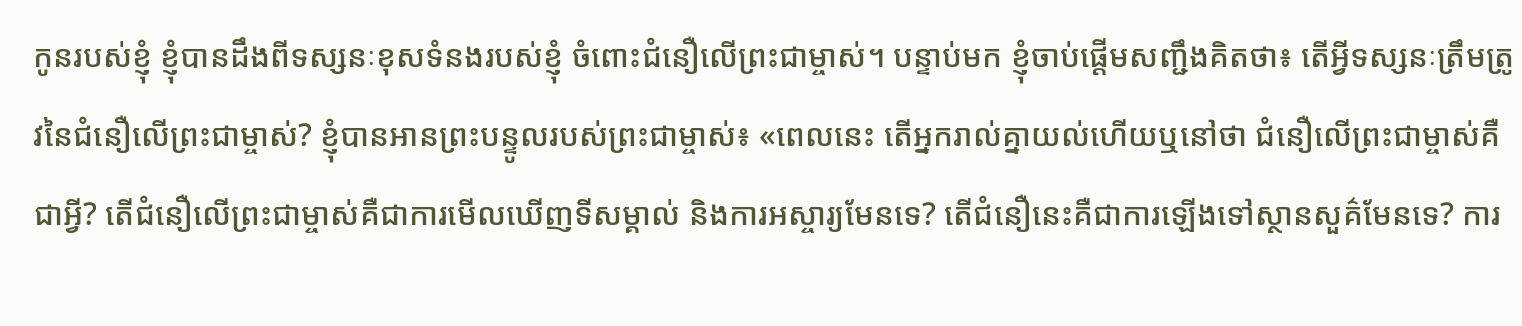កូនរបស់ខ្ញុំ ខ្ញុំបានដឹងពីទស្សនៈខុសទំនងរបស់ខ្ញុំ ចំពោះជំនឿលើព្រះជាម្ចាស់។ បន្ទាប់មក ខ្ញុំចាប់ផ្ដើមសញ្ជឹងគិតថា៖ តើអ្វីទស្សនៈត្រឹមត្រូវនៃជំនឿលើព្រះជាម្ចាស់? ខ្ញុំបានអានព្រះបន្ទូលរបស់ព្រះជាម្ចាស់៖ «ពេលនេះ តើអ្នករាល់គ្នាយល់ហើយឬនៅថា ជំនឿលើព្រះជាម្ចាស់គឺជាអ្វី? តើជំនឿលើព្រះជាម្ចាស់គឺជាការមើលឃើញទីសម្គាល់ និងការអស្ចារ្យមែនទេ? តើជំនឿនេះគឺជាការឡើងទៅស្ថានសួគ៌មែនទេ? ការ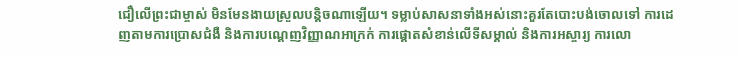ជឿលើព្រះជាម្ចាស់ មិនមែនងាយស្រួលបន្តិចណាឡើយ។ ទម្លាប់សាសនាទាំងអស់នោះគួរតែបោះបង់ចោលទៅ ការដេញតាមការប្រោសជំងឺ និងការបណ្ដេញវិញ្ញាណអាក្រក់ ការផ្ដោតសំខាន់លើទីសម្គាល់ និងការអស្ចារ្យ ការលោ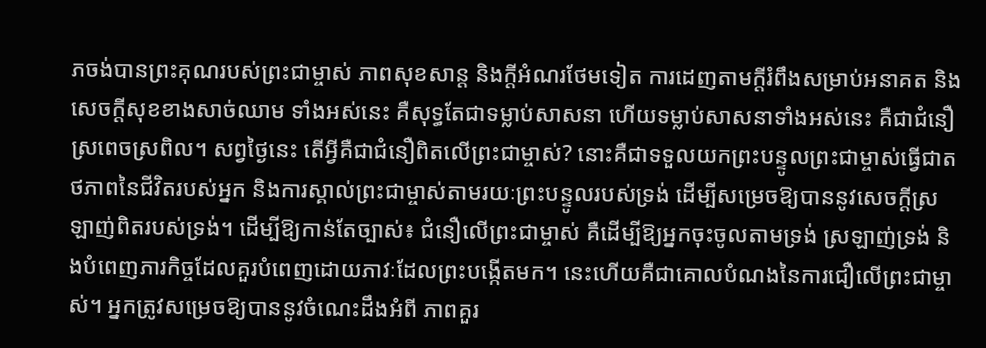ភចង់បានព្រះគុណរបស់ព្រះជាម្ចាស់ ភាពសុខសាន្ត និងក្ដីអំណរថែមទៀត ការដេញតាមក្ដីរំពឹងសម្រាប់អនាគត និងសេចក្ដីសុខខាងសាច់ឈាម ទាំងអស់នេះ គឺសុទ្ធតែជាទម្លាប់សាសនា ហើយទម្លាប់សាសនាទាំងអស់នេះ គឺជាជំនឿស្រពេចស្រពិល។ សព្វថ្ងៃនេះ តើអ្វីគឺជាជំនឿពិតលើព្រះជាម្ចាស់? នោះគឺជាទទួលយកព្រះបន្ទូលព្រះជាម្ចាស់ធ្វើជាតថភាពនៃជីវិតរបស់អ្នក និងការស្គាល់ព្រះជាម្ចាស់តាមរយៈព្រះបន្ទូលរបស់ទ្រង់ ដើម្បីសម្រេចឱ្យបាននូវសេចក្ដីស្រឡាញ់ពិតរបស់ទ្រង់។ ដើម្បីឱ្យកាន់តែច្បាស់៖ ជំនឿលើព្រះជាម្ចាស់ គឺដើម្បីឱ្យអ្នកចុះចូលតាមទ្រង់ ស្រឡាញ់ទ្រង់ និងបំពេញភារកិច្ចដែលគួរបំពេញដោយភាវៈដែលព្រះបង្កើតមក។ នេះហើយគឺជាគោលបំណងនៃការជឿលើព្រះជាម្ចាស់។ អ្នកត្រូវសម្រេចឱ្យបាននូវចំណេះដឹងអំពី ភាពគួរ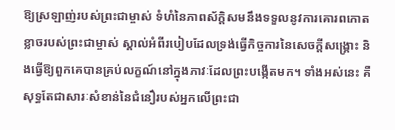ឱ្យស្រឡាញ់របស់ព្រះជាម្ចាស់ ទំហំនៃភាពស័ក្ដិសមនឹងទទួលនូវការគោរពកោតខ្លាចរបស់ព្រះជាម្ចាស់ ស្គាល់អំពីរបៀបដែលទ្រង់ធ្វើកិច្ចការនៃសេចក្ដីសង្គ្រោះ និងធ្វើឱ្យពួកគេបានគ្រប់លក្ខណ៍នៅក្នុងភាវៈដែលព្រះបង្កើតមក។ ទាំងអស់នេះ គឺសុទ្ធតែជាសារៈសំខាន់នៃជំនឿរបស់អ្នកលើព្រះជា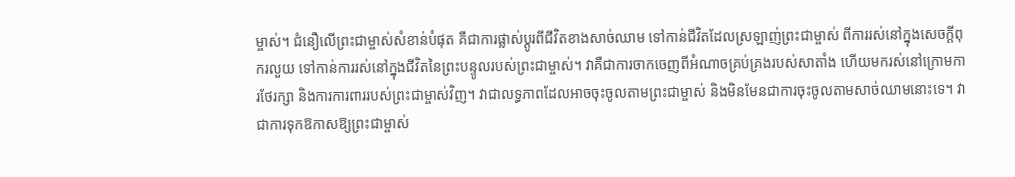ម្ចាស់។ ជំនឿលើព្រះជាម្ចាស់សំខាន់បំផុត គឺជាការផ្លាស់ប្ដូរពីជីវិតខាងសាច់ឈាម ទៅកាន់ជីវិតដែលស្រឡាញ់ព្រះជាម្ចាស់ ពីការរស់នៅក្នុងសេចក្ដីពុករលួយ ទៅកាន់ការរស់នៅក្នុងជីវិតនៃព្រះបន្ទូលរបស់ព្រះជាម្ចាស់។ វាគឺជាការចាកចេញពីអំណាចគ្រប់គ្រងរបស់សាតាំង ហើយមករស់នៅក្រោមការថែរក្សា និងការការពាររបស់ព្រះជាម្ចាស់វិញ។ វាជាលទ្ធភាពដែលអាចចុះចូលតាមព្រះជាម្ចាស់ និងមិនមែនជាការចុះចូលតាមសាច់ឈាមនោះទេ។ វាជាការទុកឱកាសឱ្យព្រះជាម្ចាស់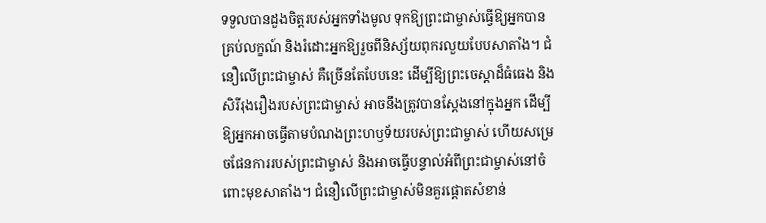ទទួលបានដួងចិត្តរបស់អ្នកទាំងមូល ទុកឱ្យព្រះជាម្ចាស់ធ្វើឱ្យអ្នកបានគ្រប់លក្ខណ៍ និងរំដោះអ្នកឱ្យរួចពីនិស្ស័យពុករលួយបែបសាតាំង។ ជំនឿលើព្រះជាម្ចាស់ គឺច្រើនតែបែបនេះ ដើម្បីឱ្យព្រះចេស្ដាដ៏ធំធេង និងសិរីរុងរឿងរបស់ព្រះជាម្ចាស់ អាចនឹងត្រូវបានស្ដែងនៅក្នុងអ្នក ដើម្បីឱ្យអ្នកអាចធ្វើតាមបំណងព្រះហឫទ័យរបស់ព្រះជាម្ចាស់ ហើយសម្រេចផែនការរបស់ព្រះជាម្ចាស់ និងអាចធ្វើបន្ទាល់អំពីព្រះជាម្ចាស់នៅចំពោះមុខសាតាំង។ ជំនឿលើព្រះជាម្ចាស់មិនគួរផ្ដោតសំខាន់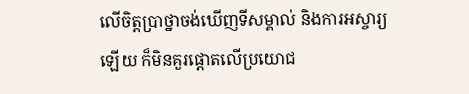លើចិត្តប្រាថ្នាចង់ឃើញទីសម្គាល់ និងការអស្ចារ្យឡើយ ក៏មិនគួរផ្ដោតលើប្រយោជ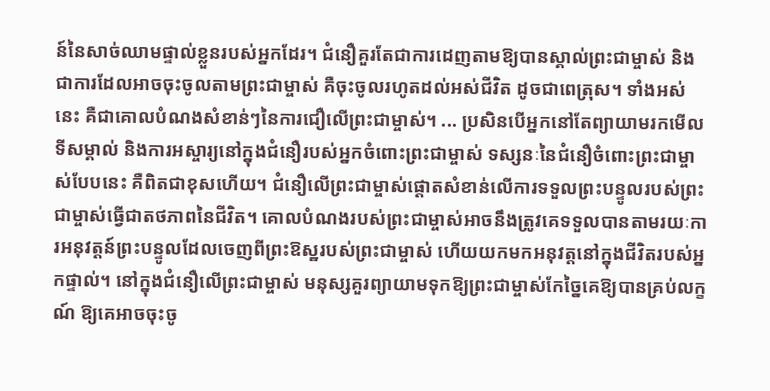ន៍នៃសាច់ឈាមផ្ទាល់ខ្លួនរបស់អ្នកដែរ។ ជំនឿគួរតែជាការដេញតាមឱ្យបានស្គាល់ព្រះជាម្ចាស់ និងជាការដែលអាចចុះចូលតាមព្រះជាម្ចាស់ គឺចុះចូលរហូតដល់អស់ជីវិត ដូចជាពេត្រុស។ ទាំងអស់នេះ គឺជាគោលបំណងសំខាន់ៗនៃការជឿលើព្រះជាម្ចាស់។ ... ប្រសិនបើអ្នកនៅតែព្យាយាមរកមើលទីសម្គាល់ និងការអស្ចារ្យនៅក្នុងជំនឿរបស់អ្នកចំពោះព្រះជាម្ចាស់ ទស្សនៈនៃជំនឿចំពោះព្រះជាម្ចាស់បែបនេះ គឺពិតជាខុសហើយ។ ជំនឿលើព្រះជាម្ចាស់ផ្ដោតសំខាន់លើការទទួលព្រះបន្ទូលរបស់ព្រះជាម្ចាស់ធ្វើជាតថភាពនៃជីវិត។ គោលបំណងរបស់ព្រះជាម្ចាស់អាចនឹងត្រូវគេទទួលបានតាមរយៈការអនុវត្តន៍ព្រះបន្ទូលដែលចេញពីព្រះឱស្ឋរបស់ព្រះជាម្ចាស់ ហើយយកមកអនុវត្តនៅក្នុងជីវិតរបស់អ្នកផ្ទាល់។ នៅក្នុងជំនឿលើព្រះជាម្ចាស់ មនុស្សគួរព្យាយាមទុកឱ្យព្រះជាម្ចាស់កែច្នៃគេឱ្យបានគ្រប់លក្ខណ៍ ឱ្យគេអាចចុះចូ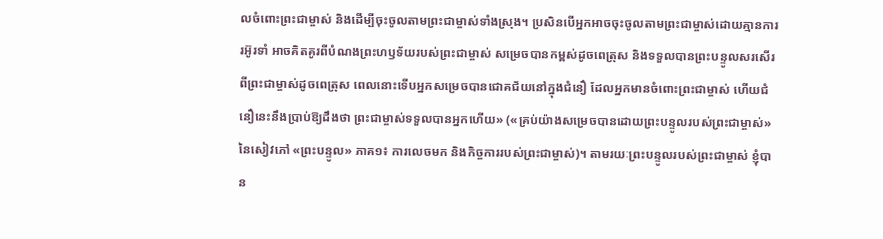លចំពោះព្រះជាម្ចាស់ និងដើម្បីចុះចូលតាមព្រះជាម្ចាស់ទាំងស្រុង។ ប្រសិនបើអ្នកអាចចុះចូលតាមព្រះជាម្ចាស់ដោយគ្មានការរអ៊ូរទាំ អាចគិតគូរពីបំណងព្រះហឫទ័យរបស់ព្រះជាម្ចាស់ សម្រេចបានកម្ពស់ដូចពេត្រុស និងទទួលបានព្រះបន្ទូលសរសើរពីព្រះជាម្ចាស់ដូចពេត្រុស ពេលនោះទើបអ្នកសម្រេចបានជោគជ័យនៅក្នុងជំនឿ ដែលអ្នកមានចំពោះព្រះជាម្ចាស់ ហើយជំនឿនេះនឹងប្រាប់ឱ្យដឹងថា ព្រះជាម្ចាស់ទទួលបានអ្នកហើយ» («គ្រប់យ៉ាងសម្រេចបានដោយព្រះបន្ទូលរបស់ព្រះជាម្ចាស់» នៃសៀវភៅ «ព្រះបន្ទូល» ភាគ១៖ ការលេចមក និងកិច្ចការរបស់ព្រះជាម្ចាស់)។ តាមរយៈព្រះបន្ទូលរបស់ព្រះជាម្ចាស់ ខ្ញុំបាន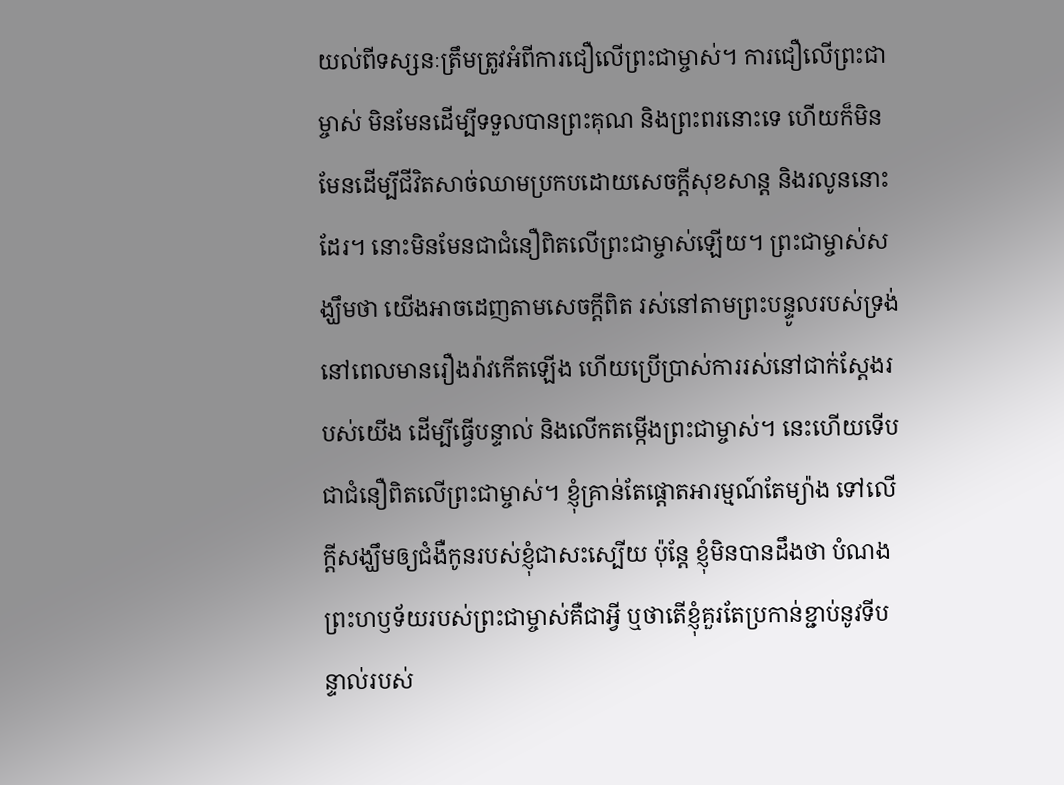យល់ពីទស្សនៈត្រឹមត្រូវអំពីការជឿលើព្រះជាម្ចាស់។ ការជឿលើព្រះជាម្ចាស់ មិនមែនដើម្បីទទួលបានព្រះគុណ និងព្រះពរនោះទេ ហើយក៏មិនមែនដើម្បីជីវិតសាច់ឈាមប្រកបដោយសេចក្ដីសុខសាន្ត និងរលូននោះដែរ។ នោះមិនមែនជាជំនឿពិតលើព្រះជាម្ចាស់ឡើយ។ ព្រះជាម្ចាស់សង្ឃឹមថា យើងអាចដេញតាមសេចក្ដីពិត រស់នៅតាមព្រះបន្ទូលរបស់ទ្រង់នៅពេលមានរឿងរ៉ាវកើតឡើង ហើយប្រើប្រាស់ការរស់នៅជាក់ស្ដែងរបស់យើង ដើម្បីធ្វើបន្ទាល់ និងលើកតម្កើងព្រះជាម្ចាស់។ នេះហើយទើបជាជំនឿពិតលើព្រះជាម្ចាស់។ ខ្ញុំគ្រាន់តែផ្ដោតអារម្មណ៍តែម្យ៉ាង ទៅលើក្តីសង្ឃឹមឲ្យជំងឺកូនរបស់ខ្ញុំជាសះស្បើយ ប៉ុន្តែ ខ្ញុំមិនបានដឹងថា បំណងព្រះហឫទ័យរបស់ព្រះជាម្ចាស់គឺជាអ្វី ឬថាតើខ្ញុំគួរតែប្រកាន់ខ្ជាប់នូវទីបន្ទាល់របស់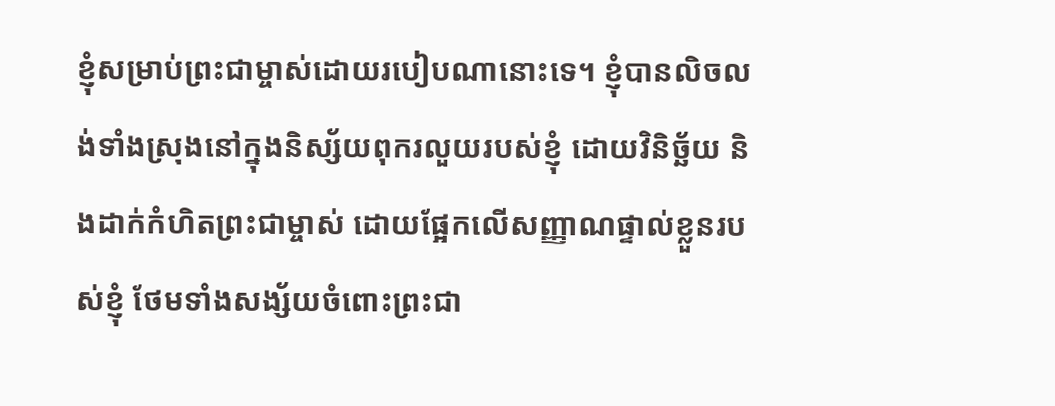ខ្ញុំសម្រាប់ព្រះជាម្ចាស់ដោយរបៀបណានោះទេ។ ខ្ញុំបានលិចលង់ទាំងស្រុងនៅក្នុងនិស្ស័យពុករលួយរបស់ខ្ញុំ ដោយវិនិច្ឆ័យ និងដាក់កំហិតព្រះជាម្ចាស់ ដោយផ្អែកលើសញ្ញាណផ្ទាល់ខ្លួនរបស់ខ្ញុំ ថែមទាំងសង្ស័យចំពោះព្រះជា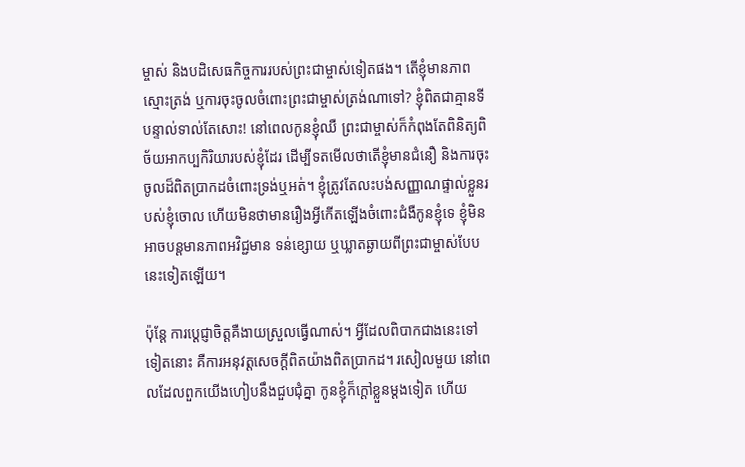ម្ចាស់ និងបដិសេធកិច្ចការរបស់ព្រះជាម្ចាស់ទៀតផង។ តើខ្ញុំមានភាពស្មោះត្រង់ ឬការចុះចូលចំពោះព្រះជាម្ចាស់ត្រង់ណាទៅ? ខ្ញុំពិតជាគ្មានទីបន្ទាល់ទាល់តែសោះ! នៅពេលកូនខ្ញុំឈឺ ព្រះជាម្ចាស់ក៏កំពុងតែពិនិត្យពិច័យអាកប្បកិរិយារបស់ខ្ញុំដែរ ដើម្បីទតមើលថាតើខ្ញុំមានជំនឿ និងការចុះចូលដ៏ពិតប្រាកដចំពោះទ្រង់ឬអត់។ ខ្ញុំត្រូវតែលះបង់សញ្ញាណផ្ទាល់ខ្លួនរបស់ខ្ញុំចោល ហើយមិនថាមានរឿងអ្វីកើតឡើងចំពោះជំងឺកូនខ្ញុំទេ ខ្ញុំមិនអាចបន្តមានភាពអវិជ្ជមាន ទន់ខ្សោយ ឬឃ្លាតឆ្ងាយពីព្រះជាម្ចាស់បែបនេះទៀតឡើយ។

ប៉ុន្តែ ការប្ដេជ្ញាចិត្តគឺងាយស្រួលធ្វើណាស់។ អ្វីដែលពិបាកជាងនេះទៅទៀតនោះ គឺការអនុវត្តសេចក្ដីពិតយ៉ាងពិតប្រាកដ។ រសៀលមួយ នៅពេលដែលពួកយើងហៀបនឹងជួបជុំគ្នា កូនខ្ញុំក៏ក្ដៅខ្លួនម្ដងទៀត ហើយ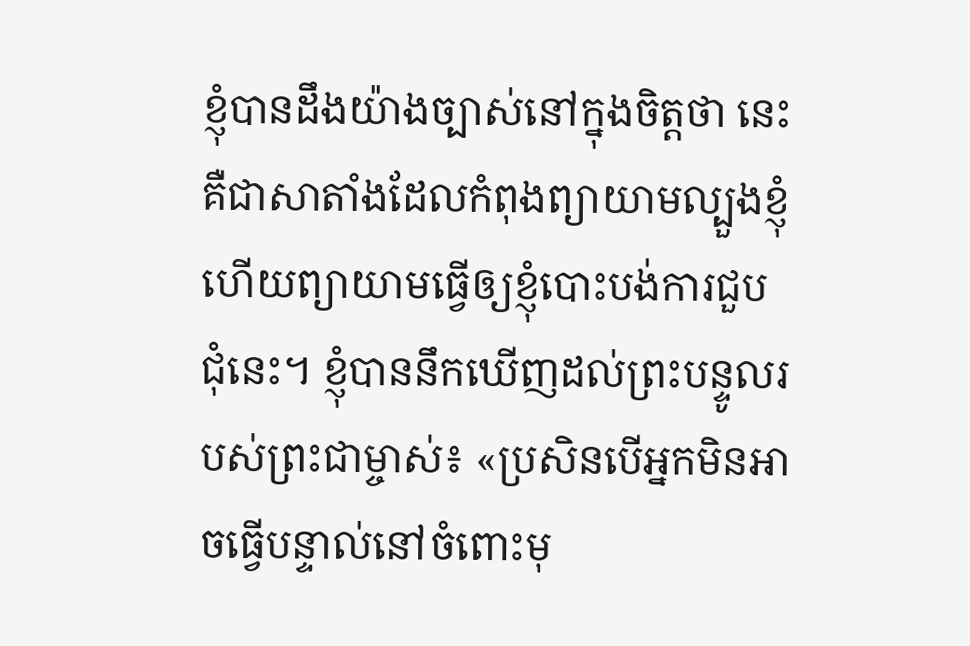ខ្ញុំបានដឹងយ៉ាងច្បាស់នៅក្នុងចិត្តថា នេះគឺជាសាតាំងដែលកំពុងព្យាយាមល្បួងខ្ញុំ ហើយព្យាយាមធ្វើឲ្យខ្ញុំបោះបង់ការជួបជុំនេះ។ ខ្ញុំបាននឹកឃើញដល់ព្រះបន្ទូលរបស់ព្រះជាម្ចាស់៖ «ប្រសិនបើអ្នកមិនអាចធ្វើបន្ទាល់នៅចំពោះមុ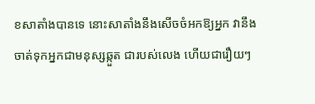ខសាតាំងបានទេ នោះសាតាំងនឹងសើចចំអកឱ្យអ្នក វានឹងចាត់ទុកអ្នកជាមនុស្សឆ្កួត ជារបស់លេង ហើយជារឿយៗ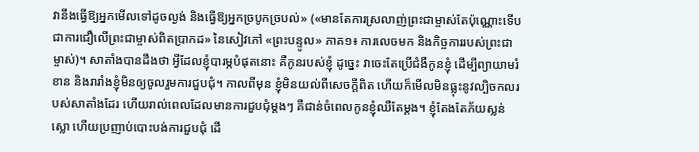វានឹងធ្វើឱ្យអ្នកមើលទៅដូចល្ងង់ និងធ្វើឱ្យអ្នកច្របូកច្របល់» («មានតែការស្រលាញ់ព្រះជាម្ចាស់តែប៉ុណ្ណោះទើបជាការជឿលើព្រះជាម្ចាស់ពិតប្រាកដ» នៃសៀវភៅ «ព្រះបន្ទូល» ភាគ១៖ ការលេចមក និងកិច្ចការរបស់ព្រះជាម្ចាស់)។ សាតាំងបានដឹងថា អ្វីដែលខ្ញុំបារម្ភបំផុតនោះ គឺកូនរបស់ខ្ញុំ ដូច្នេះ វាចេះតែប្រើជំងឺកូនខ្ញុំ ដើម្បីព្យាយាមរំខាន និងរារាំងខ្ញុំមិនឲ្យចូលរួមការជួបជុំ។ កាលពីមុន ខ្ញុំមិនយល់ពីសេចក្ដីពិត ហើយក៏មើលមិនធ្លុះនូវល្បិចកលរបស់សាតាំងដែរ ហើយរាល់ពេលដែលមានការជួបជុំម្តងៗ គឺជាន់ចំពេលកូនខ្ញុំឈឺតែម្តង។ ខ្ញុំតែងតែភ័យស្លន់ស្លោ ហើយប្រញាប់បោះបង់ការជួបជុំ ដើ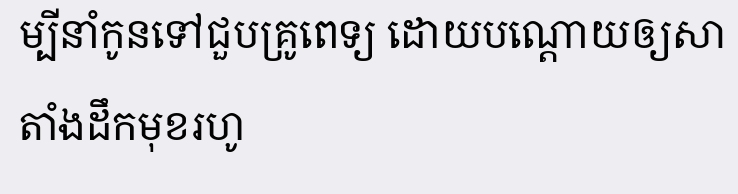ម្បីនាំកូនទៅជួបគ្រូពេទ្យ ដោយបណ្ដោយឲ្យសាតាំងដឹកមុខរហូ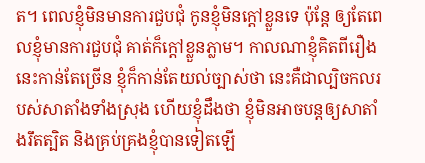ត។ ពេលខ្ញុំមិនមានការជួបជុំ កូនខ្ញុំមិនក្ដៅខ្លួនទេ ប៉ុន្តែ ឲ្យតែពេលខ្ញុំមានការជួបជុំ គាត់ក៏ក្ដៅខ្លួនភ្លាម។ កាលណាខ្ញុំគិតពីរឿងនេះកាន់តែច្រើន ខ្ញុំក៏កាន់តែយល់ច្បាស់ថា នេះគឺជាល្បិចកលរបស់សាតាំងទាំងស្រុង ហើយខ្ញុំដឹងថា ខ្ញុំមិនអាចបន្តឲ្យសាតាំងរឹតត្បិត និងគ្រប់គ្រងខ្ញុំបានទៀតឡើ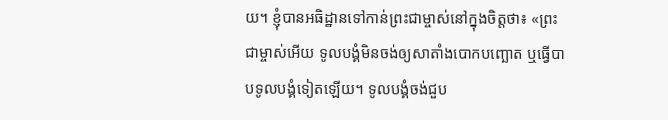យ។ ខ្ញុំបានអធិដ្ឋានទៅកាន់ព្រះជាម្ចាស់នៅក្នុងចិត្តថា៖ «ព្រះជាម្ចាស់អើយ ទូលបង្គំមិនចង់ឲ្យសាតាំងបោកបញ្ឆោត ឬធ្វើបាបទូលបង្គំទៀតឡើយ។ ទូលបង្គំចង់ជួប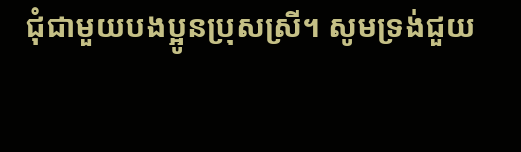ជុំជាមួយបងប្អូនប្រុសស្រី។ សូមទ្រង់ជួយ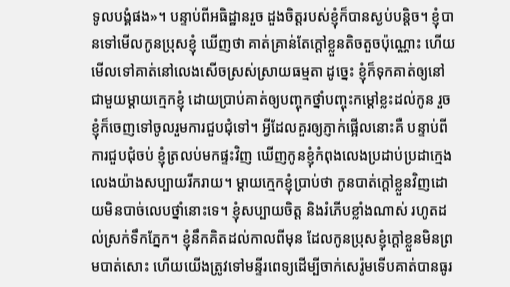ទូលបង្គំផង»។ បន្ទាប់ពីអធិដ្ឋានរួច ដួងចិត្តរបស់ខ្ញុំក៏បានស្ងប់បន្តិច។ ខ្ញុំបានទៅមើលកូនប្រុសខ្ញុំ ឃើញថា គាត់គ្រាន់តែក្ដៅខ្លួនតិចតួចប៉ុណ្ណោះ ហើយមើលទៅគាត់នៅលេងសើចស្រស់ស្រាយធម្មតា ដូច្នេះ ខ្ញុំក៏ទុកគាត់ឲ្យនៅជាមួយម្ដាយក្មេកខ្ញុំ ដោយប្រាប់គាត់ឲ្យបញ្ចុកថ្នាំបញ្ចុះកម្ដៅខ្លះដល់កូន រួចខ្ញុំក៏ចេញទៅចូលរួមការជួបជុំទៅ។ អ្វីដែលគួរឲ្យភ្ញាក់ផ្អើលនោះគឺ បន្ទាប់ពីការជួបជុំចប់ ខ្ញុំត្រលប់មកផ្ទះវិញ ឃើញកូនខ្ញុំកំពុងលេងប្រដាប់ប្រដាក្មេងលេងយ៉ាងសប្បាយរីករាយ។ ម្ដាយក្មេកខ្ញុំប្រាប់ថា កូនបាត់ក្ដៅខ្លួនវិញដោយមិនបាច់លេបថ្នាំនោះទេ។ ខ្ញុំសប្បាយចិត្ត និងរំភើបខ្លាំងណាស់ រហូតដល់ស្រក់ទឹកភ្នែក។ ខ្ញុំនឹកគិតដល់កាលពីមុន ដែលកូនប្រុសខ្ញុំក្ដៅខ្លួនមិនព្រមបាត់សោះ ហើយយើងត្រូវទៅមន្ទីរពេទ្យដើម្បីចាក់សេរ៉ូមទើបគាត់បានធូរ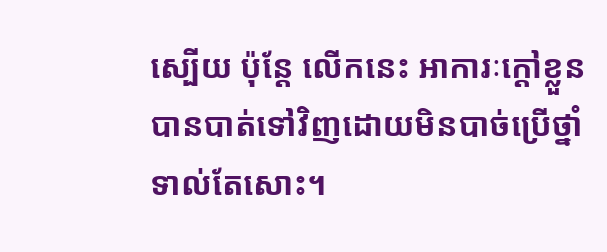ស្បើយ ប៉ុន្តែ លើកនេះ អាការៈក្ដៅខ្លួនបានបាត់ទៅវិញដោយមិនបាច់ប្រើថ្នាំទាល់តែសោះ។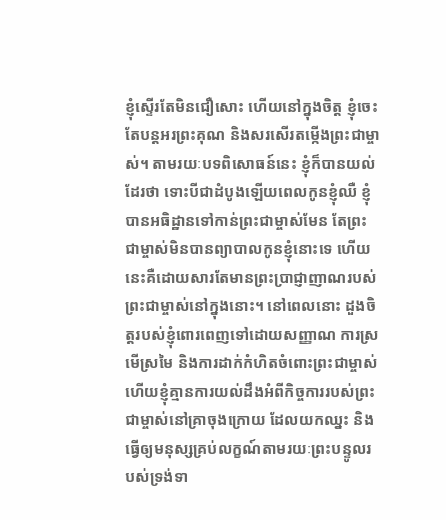ខ្ញុំស្ទើរតែមិនជឿសោះ ហើយនៅក្នុងចិត្ត ខ្ញុំចេះតែបន្តអរព្រះគុណ និងសរសើរតម្កើងព្រះជាម្ចាស់។ តាមរយៈបទពិសោធន៍នេះ ខ្ញុំក៏បានយល់ដែរថា ទោះបីជាដំបូងឡើយពេលកូនខ្ញុំឈឺ ខ្ញុំបានអធិដ្ឋានទៅកាន់ព្រះជាម្ចាស់មែន តែព្រះជាម្ចាស់មិនបានព្យាបាលកូនខ្ញុំនោះទេ ហើយនេះគឺដោយសារតែមានព្រះប្រាជ្ញាញាណរបស់ព្រះជាម្ចាស់នៅក្នុងនោះ។ នៅពេលនោះ ដួងចិត្តរបស់ខ្ញុំពោរពេញទៅដោយសញ្ញាណ ការស្រមើស្រមៃ និងការដាក់កំហិតចំពោះព្រះជាម្ចាស់ ហើយខ្ញុំគ្មានការយល់ដឹងអំពីកិច្ចការរបស់ព្រះជាម្ចាស់នៅគ្រាចុងក្រោយ ដែលយកឈ្នះ និងធ្វើឲ្យមនុស្សគ្រប់លក្ខណ៍តាមរយៈព្រះបន្ទូលរបស់ទ្រង់ទា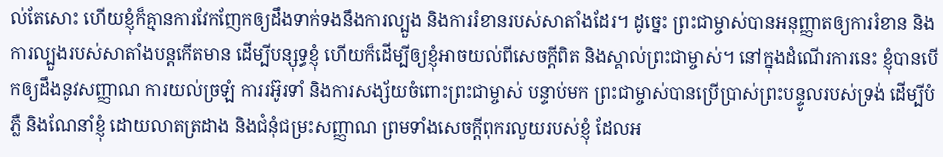ល់តែសោះ ហើយខ្ញុំក៏គ្មានការវែកញែកឲ្យដឹងទាក់ទងនឹងការល្បួង និងការរំខានរបស់សាតាំងដែរ។ ដូច្នេះ ព្រះជាម្ចាស់បានអនុញ្ញាតឲ្យការរំខាន និងការល្បួងរបស់សាតាំងបន្តកើតមាន ដើម្បីបន្សុទ្ធខ្ញុំ ហើយក៏ដើម្បីឲ្យខ្ញុំអាចយល់ពីសេចក្ដីពិត និងស្គាល់ព្រះជាម្ចាស់។ នៅក្នុងដំណើរការនេះ ខ្ញុំបានបើកឲ្យដឹងនូវសញ្ញាណ ការយល់ច្រឡំ ការរអ៊ូរទាំ និងការសង្ស័យចំពោះព្រះជាម្ចាស់ បន្ទាប់មក ព្រះជាម្ចាស់បានប្រើប្រាស់ព្រះបន្ទូលរបស់ទ្រង់ ដើម្បីបំភ្លឺ និងណែនាំខ្ញុំ ដោយលាតត្រដាង និងជំនុំជម្រះសញ្ញាណ ព្រមទាំងសេចក្ដីពុករលួយរបស់ខ្ញុំ ដែលអ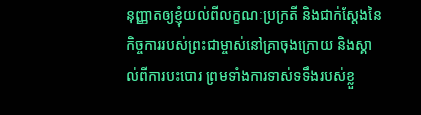នុញ្ញាតឲ្យខ្ញុំយល់ពីលក្ខណៈប្រក្រតី និងជាក់ស្ដែងនៃកិច្ចការរបស់ព្រះជាម្ចាស់នៅគ្រាចុងក្រោយ និងស្គាល់ពីការបះបោរ ព្រមទាំងការទាស់ទទឹងរបស់ខ្លួ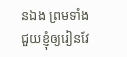នឯង ព្រមទាំងជួយខ្ញុំឲ្យរៀនវែ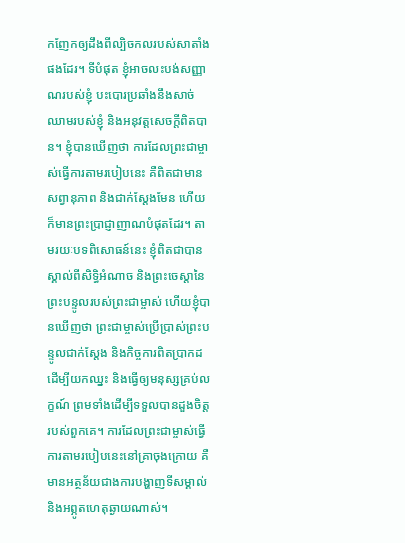កញែកឲ្យដឹងពីល្បិចកលរបស់សាតាំងផងដែរ។ ទីបំផុត ខ្ញុំអាចលះបង់សញ្ញាណរបស់ខ្ញុំ បះបោរប្រឆាំងនឹងសាច់ឈាមរបស់ខ្ញុំ និងអនុវត្តសេចក្ដីពិតបាន។ ខ្ញុំបានឃើញថា ការដែលព្រះជាម្ចាស់ធ្វើការតាមរបៀបនេះ គឺពិតជាមានសព្វានុភាព និងជាក់ស្ដែងមែន ហើយក៏មានព្រះប្រាជ្ញាញាណបំផុតដែរ។ តាមរយៈបទពិសោធន៍នេះ ខ្ញុំពិតជាបានស្គាល់ពីសិទ្ធិអំណាច និងព្រះចេស្ដានៃព្រះបន្ទូលរបស់ព្រះជាម្ចាស់ ហើយខ្ញុំបានឃើញថា ព្រះជាម្ចាស់ប្រើប្រាស់ព្រះបន្ទូលជាក់ស្ដែង និងកិច្ចការពិតប្រាកដ ដើម្បីយកឈ្នះ និងធ្វើឲ្យមនុស្សគ្រប់លក្ខណ៍ ព្រមទាំងដើម្បីទទួលបានដួងចិត្តរបស់ពួកគេ។ ការដែលព្រះជាម្ចាស់ធ្វើការតាមរបៀបនេះនៅគ្រាចុងក្រោយ គឺមានអត្ថន័យជាងការបង្ហាញទីសម្គាល់ និងអព្ភូតហេតុឆ្ងាយណាស់។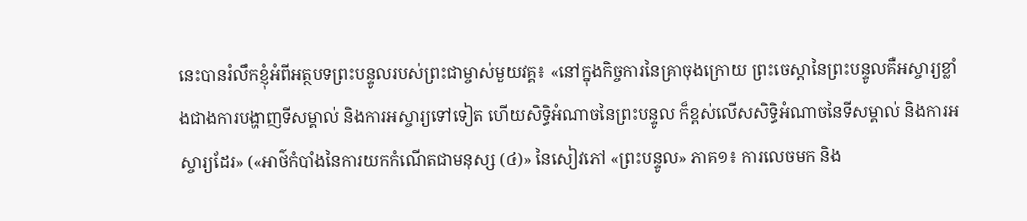នេះបានរំលឹកខ្ញុំអំពីអត្ថបទព្រះបន្ទូលរបស់ព្រះជាម្ចាស់មួយវគ្គ៖ «នៅក្នុងកិច្ចការនៃគ្រាចុងក្រោយ ព្រះចេស្ដានៃព្រះបន្ទូលគឺអស្ចារ្យខ្លាំងជាងការបង្ហាញទីសម្គាល់ និងការអស្ចារ្យទៅទៀត ហើយសិទ្ធិអំណាចនៃព្រះបន្ទូល ក៏ខ្ពស់លើសសិទ្ធិអំណាចនៃទីសម្គាល់ និងការអស្ចារ្យដែរ» («អាថ៌កំបាំងនៃការយកកំណើតជាមនុស្ស (៤)» នៃសៀវភៅ «ព្រះបន្ទូល» ភាគ១៖ ការលេចមក និង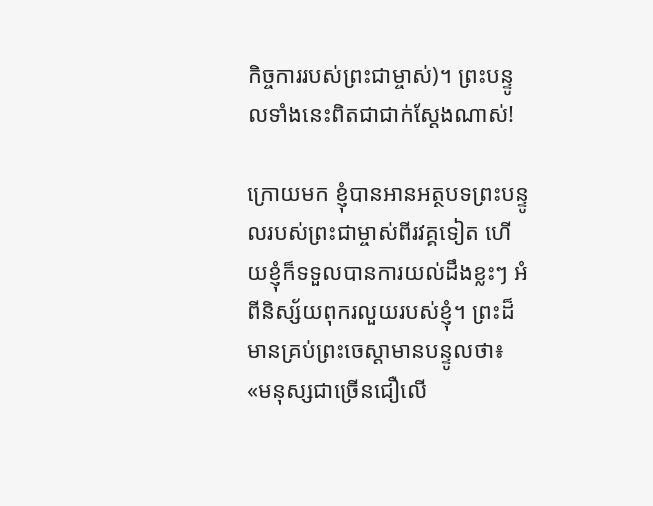កិច្ចការរបស់ព្រះជាម្ចាស់)។ ព្រះបន្ទូលទាំងនេះពិតជាជាក់ស្ដែងណាស់!

ក្រោយមក ខ្ញុំបានអានអត្ថបទព្រះបន្ទូលរបស់ព្រះជាម្ចាស់ពីរវគ្គទៀត ហើយខ្ញុំក៏ទទួលបានការយល់ដឹងខ្លះៗ អំពីនិស្ស័យពុករលួយរបស់ខ្ញុំ។ ព្រះដ៏មានគ្រប់ព្រះចេស្ដាមានបន្ទូលថា៖ «មនុស្សជាច្រើនជឿលើ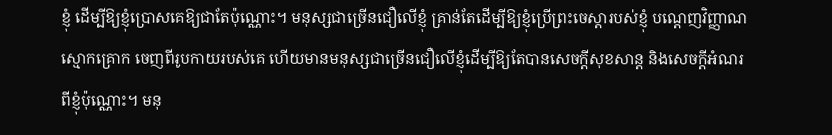ខ្ញុំ ដើម្បីឱ្យខ្ញុំប្រោសគេឱ្យជាតែប៉ុណ្ណោះ។ មនុស្សជាច្រើនជឿលើខ្ញុំ គ្រាន់តែដើម្បីឱ្យខ្ញុំប្រើព្រះចេស្ដារបស់ខ្ញុំ បណ្ដេញវិញ្ញាណស្មោកគ្រោក ចេញពីរូបកាយរបស់គេ ហើយមានមនុស្សជាច្រើនជឿលើខ្ញុំដើម្បីឱ្យតែបានសេចក្តីសុខសាន្ត និងសេចក្តីអំណរពីខ្ញុំប៉ុណ្ណោះ។ មនុ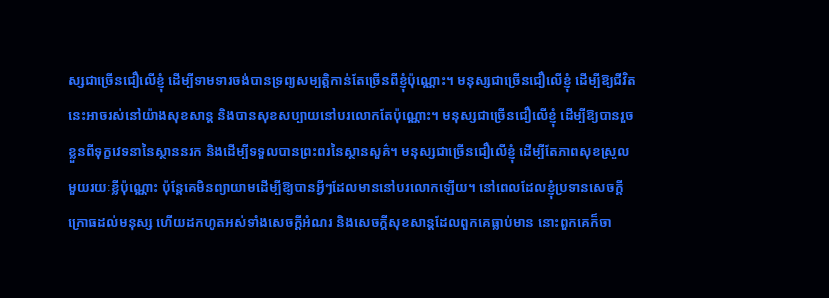ស្សជាច្រើនជឿលើខ្ញុំ ដើម្បីទាមទារចង់បានទ្រព្យសម្បត្តិកាន់តែច្រើនពីខ្ញុំប៉ុណ្ណោះ។ មនុស្សជាច្រើនជឿលើខ្ញុំ ដើម្បីឱ្យជីវិតនេះអាចរស់នៅយ៉ាងសុខសាន្ត និងបានសុខសប្បាយនៅបរលោកតែប៉ុណ្ណោះ។ មនុស្សជាច្រើនជឿលើខ្ញុំ ដើម្បីឱ្យបានរួចខ្លួនពីទុក្ខវេទនានៃស្ថាននរក និងដើម្បីទទួលបានព្រះពរនៃស្ថានសួគ៌។ មនុស្សជាច្រើនជឿលើខ្ញុំ ដើម្បីតែភាពសុខស្រួលមួយរយៈខ្លីប៉ុណ្ណោះ ប៉ុន្តែគេមិនព្យាយាមដើម្បីឱ្យបានអ្វីៗដែលមាននៅបរលោកឡើយ។ នៅពេលដែលខ្ញុំប្រទានសេចក្ដីក្រោធដល់មនុស្ស ហើយដកហូតអស់ទាំងសេចក្តីអំណរ និងសេចក្តីសុខសាន្តដែលពួកគេធ្លាប់មាន នោះពួកគេក៏ចា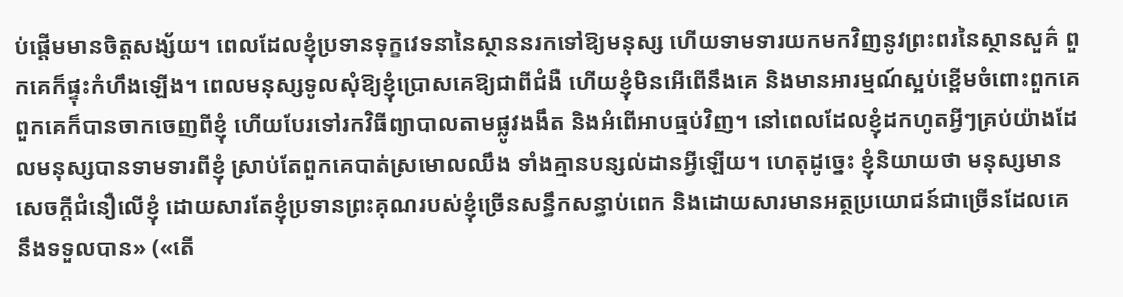ប់ផ្ដើមមានចិត្តសង្ស័យ។ ពេលដែលខ្ញុំប្រទានទុក្ខវេទនានៃស្ថាននរកទៅឱ្យមនុស្ស ហើយទាមទារយកមកវិញនូវព្រះពរនៃស្ថានសួគ៌ ពួកគេក៏ផ្ទុះកំហឹងឡើង។ ពេលមនុស្សទូលសុំឱ្យខ្ញុំប្រោសគេឱ្យជាពីជំងឺ ហើយខ្ញុំមិនអើពើនឹងគេ និងមានអារម្មណ៍ស្អប់ខ្ពើមចំពោះពួកគេ ពួកគេក៏បានចាកចេញពីខ្ញុំ ហើយបែរទៅរកវិធីព្យាបាលតាមផ្លូវងងឹត និងអំពើអាបធ្មប់វិញ។ នៅពេលដែលខ្ញុំដកហូតអ្វីៗគ្រប់យ៉ាងដែលមនុស្សបានទាមទារពីខ្ញុំ ស្រាប់តែពួកគេបាត់ស្រមោលឈឹង ទាំងគ្មានបន្សល់ដានអ្វីឡើយ។ ហេតុដូច្នេះ ខ្ញុំនិយាយថា មនុស្សមានសេចក្ដីជំនឿលើខ្ញុំ ដោយសារតែខ្ញុំប្រទានព្រះគុណរបស់ខ្ញុំច្រើនសន្ធឹកសន្ធាប់ពេក និងដោយសារមានអត្ថប្រយោជន៍ជាច្រើនដែលគេនឹងទទួលបាន» («តើ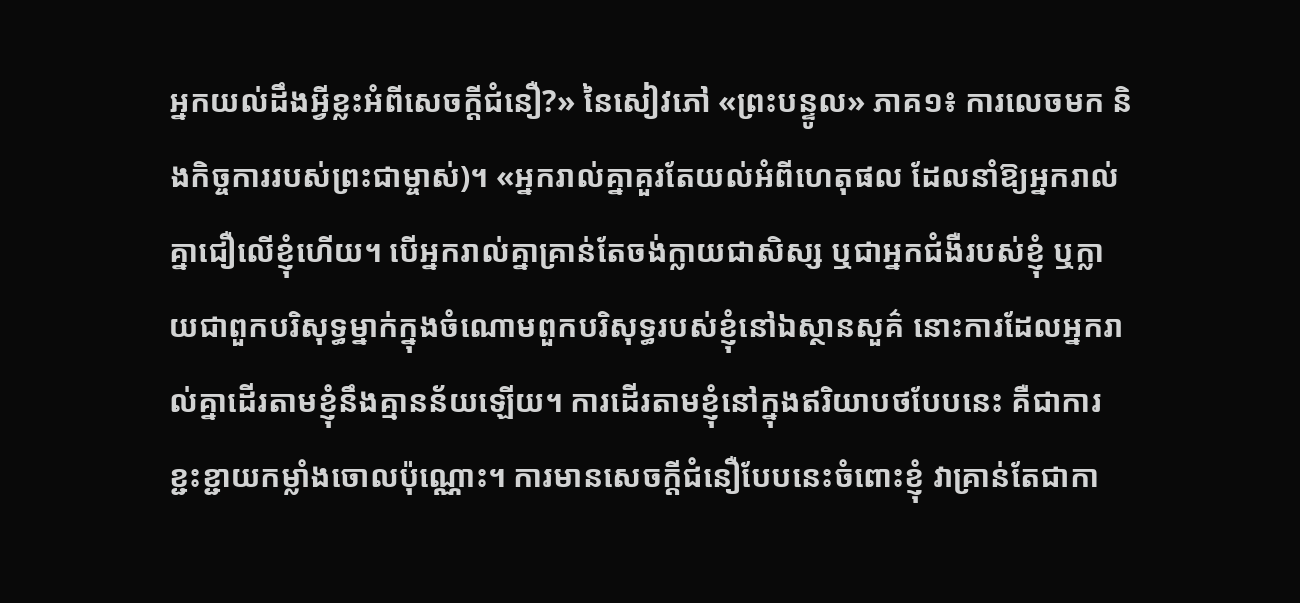អ្នកយល់ដឹងអ្វីខ្លះអំពីសេចក្តីជំនឿ?» នៃសៀវភៅ «ព្រះបន្ទូល» ភាគ១៖ ការលេចមក និងកិច្ចការរបស់ព្រះជាម្ចាស់)។ «អ្នករាល់គ្នាគួរតែយល់អំពីហេតុផល ដែលនាំឱ្យអ្នករាល់គ្នាជឿលើខ្ញុំហើយ។ បើអ្នករាល់គ្នាគ្រាន់តែចង់ក្លាយជាសិស្ស ឬជាអ្នកជំងឺរបស់ខ្ញុំ ឬក្លាយជាពួកបរិសុទ្ធម្នាក់ក្នុងចំណោមពួកបរិសុទ្ធរបស់ខ្ញុំនៅឯស្ថានសួគ៌ នោះការដែលអ្នករាល់គ្នាដើរតាមខ្ញុំនឹងគ្មានន័យឡើយ។ ការដើរតាមខ្ញុំនៅក្នុងឥរិយាបថបែបនេះ គឺជាការខ្ជះខ្ជាយកម្លាំងចោលប៉ុណ្ណោះ។ ការមានសេចក្តីជំនឿបែបនេះចំពោះខ្ញុំ វាគ្រាន់តែជាកា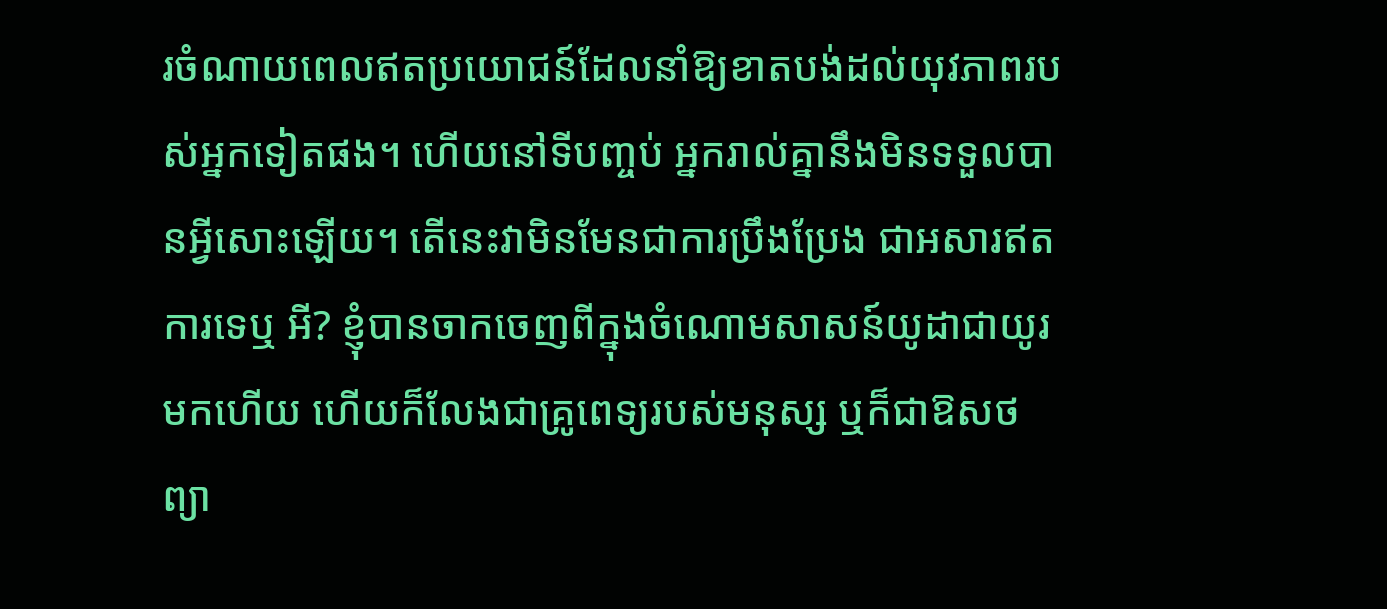រចំណាយពេលឥតប្រយោជន៍ដែលនាំឱ្យខាតបង់ដល់យុវភាពរបស់អ្នកទៀតផង។ ហើយនៅទីបញ្ចប់ អ្នករាល់គ្នានឹងមិនទទួលបានអ្វីសោះឡើយ។ តើនេះវាមិនមែនជាការប្រឹងប្រែង ជាអសារឥតការទេឬ អី? ខ្ញុំបានចាកចេញពីក្នុងចំណោមសាសន៍យូដាជាយូរមកហើយ ហើយក៏លែងជាគ្រូពេទ្យរបស់មនុស្ស ឬក៏ជាឱសថព្យា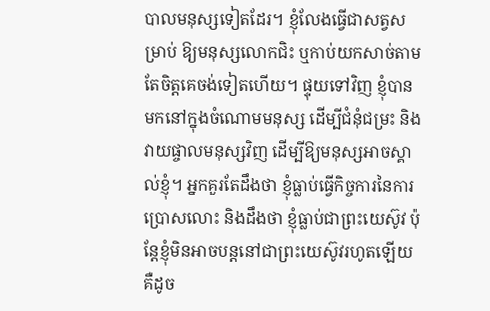បាលមនុស្សទៀតដែរ។ ខ្ញុំលែងធ្វើជាសត្វសម្រាប់ ឱ្យមនុស្សលោកជិះ ឬកាប់យកសាច់តាមតែចិត្តគេចង់ទៀតហើយ។ ផ្ទុយទៅវិញ ខ្ញុំបានមកនៅក្នុងចំណោមមនុស្ស ដើម្បីជំនុំជម្រះ និងវាយផ្ចាលមនុស្សវិញ ដើម្បីឱ្យមនុស្សអាចស្គាល់ខ្ញុំ។ អ្នកគួរតែដឹងថា ខ្ញុំធ្លាប់ធ្វើកិច្ចការនៃការប្រោសលោះ និងដឹងថា ខ្ញុំធ្លាប់ជាព្រះយេស៊ូវ ប៉ុន្តែខ្ញុំមិនអាចបន្តនៅជាព្រះយេស៊ូវរហូតឡើយ គឺដូច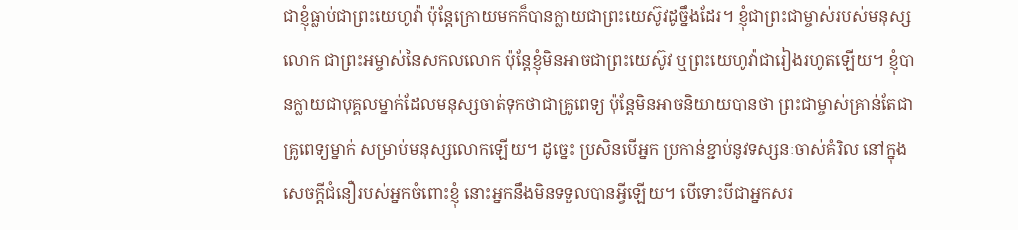ជាខ្ញុំធ្លាប់ជាព្រះយេហូវ៉ា ប៉ុន្តែក្រោយមកក៏បានក្លាយជាព្រះយេស៊ូវដូច្នឹងដែរ។ ខ្ញុំជាព្រះជាម្ចាស់របស់មនុស្សលោក ជាព្រះអម្ចាស់នៃសកលលោក ប៉ុន្តែខ្ញុំមិនអាចជាព្រះយេស៊ូវ ឬព្រះយេហូវ៉ាជារៀងរហូតឡើយ។ ខ្ញុំបានក្លាយជាបុគ្គលម្នាក់ដែលមនុស្សចាត់ទុកថាជាគ្រូពេទ្យ ប៉ុន្តែមិនអាចនិយាយបានថា ព្រះជាម្ចាស់គ្រាន់តែជាគ្រូពេទ្យម្នាក់ សម្រាប់មនុស្សលោកឡើយ។ ដូច្នេះ ប្រសិនបើអ្នក ប្រកាន់ខ្ជាប់នូវទស្សនៈចាស់គំរិល នៅក្នុងសេចក្តីជំនឿរបស់អ្នកចំពោះខ្ញុំ នោះអ្នកនឹងមិនទទួលបានអ្វីឡើយ។ បើទោះបីជាអ្នកសរ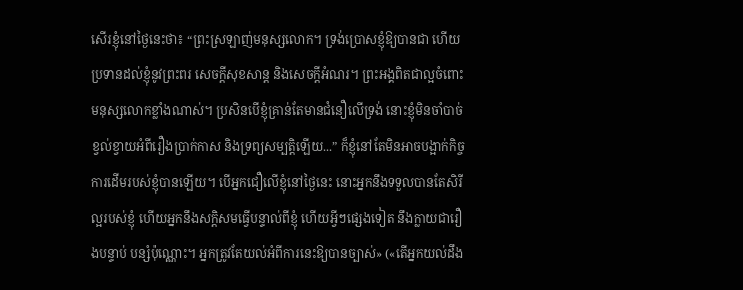សើរខ្ញុំនៅថ្ងៃនេះថា៖ “ព្រះស្រឡាញ់មនុស្សលោក។ ទ្រង់ប្រោសខ្ញុំឱ្យបានជា ហើយប្រទានដល់ខ្ញុំនូវព្រះពរ សេចក្តីសុខសាន្ត និងសេចក្តីអំណរ។ ព្រះអង្គពិតជាល្អចំពោះមនុស្សលោកខ្លាំងណាស់។ ប្រសិនបើខ្ញុំគ្រាន់តែមានជំនឿលើទ្រង់ នោះខ្ញុំមិនចាំបាច់ខ្វល់ខ្វាយអំពីរឿងប្រាក់កាស និងទ្រព្យសម្បត្តិឡើយ...” ក៏ខ្ញុំនៅតែមិនអាចបង្អាក់កិច្ចការដើមរបស់ខ្ញុំបានឡើយ។ បើអ្នកជឿលើខ្ញុំនៅថ្ងៃនេះ នោះអ្នកនឹងទទួលបានតែសិរីល្អរបស់ខ្ញុំ ហើយអ្នកនឹងសក្តិសមធ្វើបន្ទាល់ពីខ្ញុំ ហើយអ្វីៗផ្សេងទៀត នឹងក្លាយជារឿងបន្ទាប់ បន្សំប៉ុណ្ណោះ។ អ្នកត្រូវតែយល់អំពីការនេះឱ្យបានច្បាស់» («តើអ្នកយល់ដឹង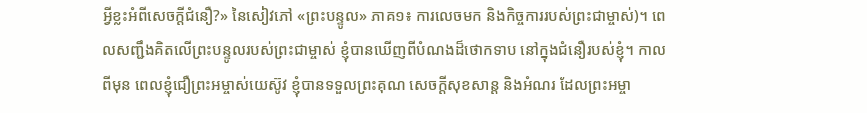អ្វីខ្លះអំពីសេចក្តីជំនឿ?» នៃសៀវភៅ «ព្រះបន្ទូល» ភាគ១៖ ការលេចមក និងកិច្ចការរបស់ព្រះជាម្ចាស់)។ ពេលសញ្ជឹងគិតលើព្រះបន្ទូលរបស់ព្រះជាម្ចាស់ ខ្ញុំបានឃើញពីបំណងដ៏ថោកទាប នៅក្នុងជំនឿរបស់ខ្ញុំ។ កាលពីមុន ពេលខ្ញុំជឿព្រះអម្ចាស់យេស៊ូវ ខ្ញុំបានទទួលព្រះគុណ សេចក្ដីសុខសាន្ត និងអំណរ ដែលព្រះអម្ចា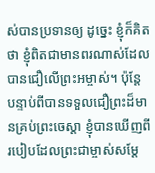ស់បានប្រទានឲ្យ ដូច្នេះ ខ្ញុំក៏គិតថា ខ្ញុំពិតជាមានពរណាស់ដែលបានជឿលើព្រះអម្ចាស់។ ប៉ុន្តែ បន្ទាប់ពីបានទទួលជឿព្រះដ៏មានគ្រប់ព្រះចេស្ដា ខ្ញុំបានឃើញពីរបៀបដែលព្រះជាម្ចាស់សម្ដែ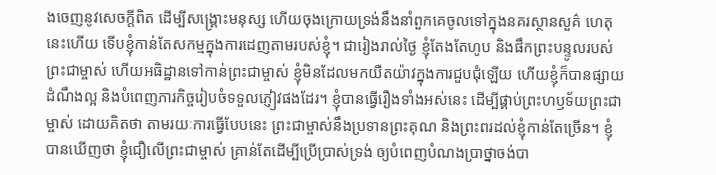ងចេញនូវសេចក្ដីពិត ដើម្បីសង្គ្រោះមនុស្ស ហើយចុងក្រោយទ្រង់នឹងនាំពួកគេចូលទៅក្នុងនគរស្ថានសួគ៌ ហេតុនេះហើយ ទើបខ្ញុំកាន់តែសកម្មក្នុងការដេញតាមរបស់ខ្ញុំ។ ជារៀងរាល់ថ្ងៃ ខ្ញុំតែងតែហូប និងផឹកព្រះបន្ទូលរបស់ព្រះជាម្ចាស់ ហើយអធិដ្ឋានទៅកាន់ព្រះជាម្ចាស់ ខ្ញុំមិនដែលមកយឺតយ៉ាវក្នុងការជួបជុំឡើយ ហើយខ្ញុំក៏បានផ្សាយដំណឹងល្អ និងបំពេញភារកិច្ចរៀបចំទទួលភ្ញៀវផងដែរ។ ខ្ញុំបានធ្វើរឿងទាំងអស់នេះ ដើម្បីផ្គាប់ព្រះហឫទ័យព្រះជាម្ចាស់ ដោយគិតថា តាមរយៈការធ្វើបែបនេះ ព្រះជាម្ចាស់នឹងប្រទានព្រះគុណ និងព្រះពរដល់ខ្ញុំកាន់តែច្រើន។ ខ្ញុំបានឃើញថា ខ្ញុំជឿលើព្រះជាម្ចាស់ គ្រាន់តែដើម្បីប្រើប្រាស់ទ្រង់ ឲ្យបំពេញបំណងប្រាថ្នាចង់បា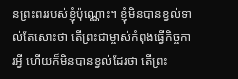នព្រះពររបស់ខ្ញុំប៉ុណ្ណោះ។ ខ្ញុំមិនបានខ្វល់ទាល់តែសោះថា តើព្រះជាម្ចាស់កំពុងធ្វើកិច្ចការអ្វី ហើយក៏មិនបានខ្វល់ដែរថា តើព្រះ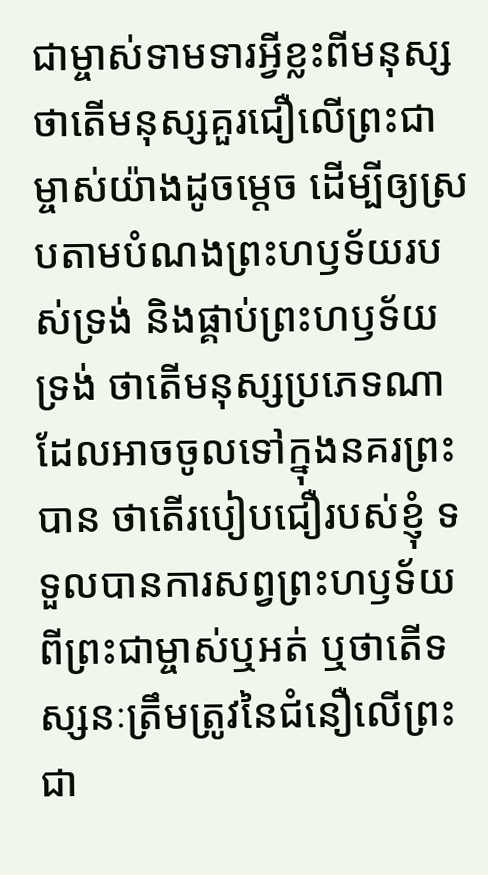ជាម្ចាស់ទាមទារអ្វីខ្លះពីមនុស្ស ថាតើមនុស្សគួរជឿលើព្រះជាម្ចាស់យ៉ាងដូចម្ដេច ដើម្បីឲ្យស្របតាមបំណងព្រះហឫទ័យរបស់ទ្រង់ និងផ្គាប់ព្រះហឫទ័យទ្រង់ ថាតើមនុស្សប្រភេទណាដែលអាចចូលទៅក្នុងនគរព្រះបាន ថាតើរបៀបជឿរបស់ខ្ញុំ ទទួលបានការសព្វព្រះហឫទ័យពីព្រះជាម្ចាស់ឬអត់ ឬថាតើទស្សនៈត្រឹមត្រូវនៃជំនឿលើព្រះជា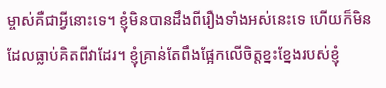ម្ចាស់គឺជាអ្វីនោះទេ។ ខ្ញុំមិនបានដឹងពីរឿងទាំងអស់នេះទេ ហើយក៏មិនដែលធ្លាប់គិតពីវាដែរ។ ខ្ញុំគ្រាន់តែពឹងផ្អែកលើចិត្តខ្នះខ្នែងរបស់ខ្ញុំ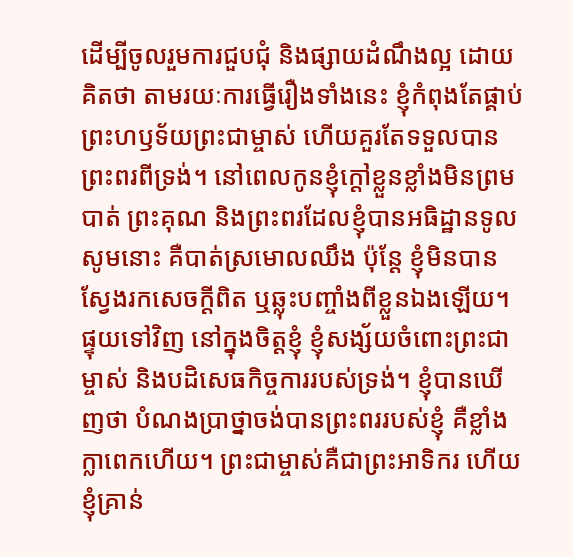ដើម្បីចូលរួមការជួបជុំ និងផ្សាយដំណឹងល្អ ដោយគិតថា តាមរយៈការធ្វើរឿងទាំងនេះ ខ្ញុំកំពុងតែផ្គាប់ព្រះហឫទ័យព្រះជាម្ចាស់ ហើយគួរតែទទួលបានព្រះពរពីទ្រង់។ នៅពេលកូនខ្ញុំក្ដៅខ្លួនខ្លាំងមិនព្រមបាត់ ព្រះគុណ និងព្រះពរដែលខ្ញុំបានអធិដ្ឋានទូលសូមនោះ គឺបាត់ស្រមោលឈឹង ប៉ុន្តែ ខ្ញុំមិនបានស្វែងរកសេចក្ដីពិត ឬឆ្លុះបញ្ចាំងពីខ្លួនឯងឡើយ។ ផ្ទុយទៅវិញ នៅក្នុងចិត្តខ្ញុំ ខ្ញុំសង្ស័យចំពោះព្រះជាម្ចាស់ និងបដិសេធកិច្ចការរបស់ទ្រង់។ ខ្ញុំបានឃើញថា បំណងប្រាថ្នាចង់បានព្រះពររបស់ខ្ញុំ គឺខ្លាំងក្លាពេកហើយ។ ព្រះជាម្ចាស់គឺជាព្រះអាទិករ ហើយខ្ញុំគ្រាន់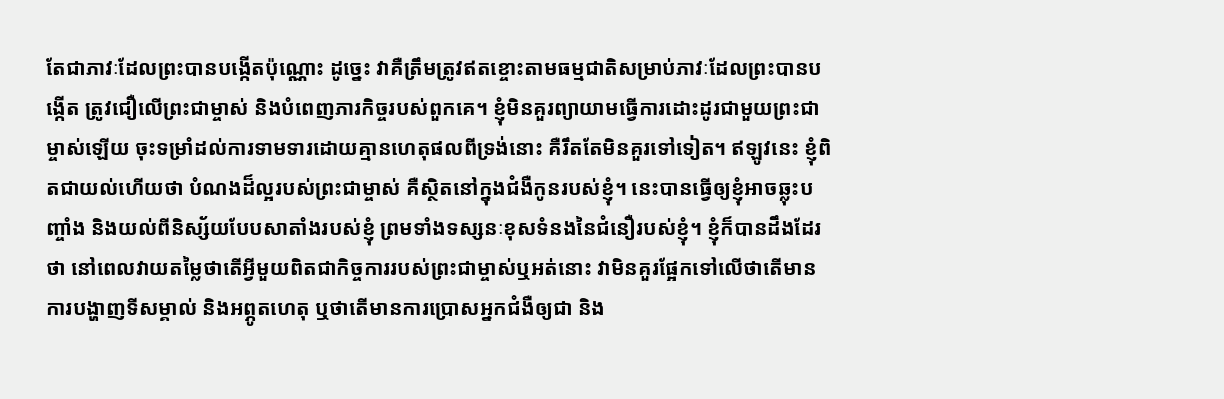តែជាភាវៈដែលព្រះបានបង្កើតប៉ុណ្ណោះ ដូច្នេះ វាគឺត្រឹមត្រូវឥតខ្ចោះតាមធម្មជាតិសម្រាប់ភាវៈដែលព្រះបានបង្កើត ត្រូវជឿលើព្រះជាម្ចាស់ និងបំពេញភារកិច្ចរបស់ពួកគេ។ ខ្ញុំមិនគួរព្យាយាមធ្វើការដោះដូរជាមួយព្រះជាម្ចាស់ឡើយ ចុះទម្រាំដល់ការទាមទារដោយគ្មានហេតុផលពីទ្រង់នោះ គឺរឹតតែមិនគួរទៅទៀត។ ឥឡូវនេះ ខ្ញុំពិតជាយល់ហើយថា បំណងដ៏ល្អរបស់ព្រះជាម្ចាស់ គឺស្ថិតនៅក្នុងជំងឺកូនរបស់ខ្ញុំ។ នេះបានធ្វើឲ្យខ្ញុំអាចឆ្លុះបញ្ចាំង និងយល់ពីនិស្ស័យបែបសាតាំងរបស់ខ្ញុំ ព្រមទាំងទស្សនៈខុសទំនងនៃជំនឿរបស់ខ្ញុំ។ ខ្ញុំក៏បានដឹងដែរថា នៅពេលវាយតម្លៃថាតើអ្វីមួយពិតជាកិច្ចការរបស់ព្រះជាម្ចាស់ឬអត់នោះ វាមិនគួរផ្អែកទៅលើថាតើមានការបង្ហាញទីសម្គាល់ និងអព្ភូតហេតុ ឬថាតើមានការប្រោសអ្នកជំងឺឲ្យជា និង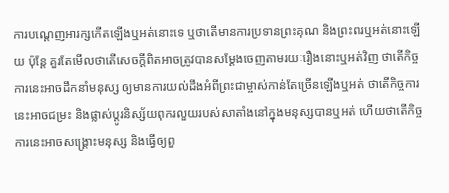ការបណ្ដេញអារក្សកើតឡើងឬអត់នោះទេ ឬថាតើមានការប្រទានព្រះគុណ និងព្រះពរឬអត់នោះឡើយ ប៉ុន្តែ គួរតែមើលថាតើសេចក្ដីពិតអាចត្រូវបានសម្ដែងចេញតាមរយៈរឿងនោះឬអត់វិញ ថាតើកិច្ចការនេះអាចដឹកនាំមនុស្ស ឲ្យមានការយល់ដឹងអំពីព្រះជាម្ចាស់កាន់តែច្រើនឡើងឬអត់ ថាតើកិច្ចការនេះអាចជម្រះ និងផ្លាស់ប្ដូរនិស្ស័យពុករលួយរបស់សាតាំងនៅក្នុងមនុស្សបានឬអត់ ហើយថាតើកិច្ចការនេះអាចសង្គ្រោះមនុស្ស និងធ្វើឲ្យពួ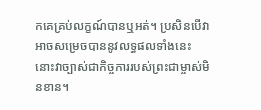កគេគ្រប់លក្ខណ៍បានឬអត់។ ប្រសិនបើវាអាចសម្រេចបាននូវលទ្ធផលទាំងនេះ នោះវាច្បាស់ជាកិច្ចការរបស់ព្រះជាម្ចាស់មិនខាន។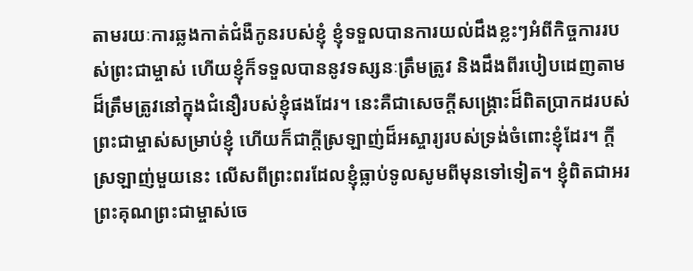តាមរយៈការឆ្លងកាត់ជំងឺកូនរបស់ខ្ញុំ ខ្ញុំទទួលបានការយល់ដឹងខ្លះៗអំពីកិច្ចការរបស់ព្រះជាម្ចាស់ ហើយខ្ញុំក៏ទទួលបាននូវទស្សនៈត្រឹមត្រូវ និងដឹងពីរបៀបដេញតាមដ៏ត្រឹមត្រូវនៅក្នុងជំនឿរបស់ខ្ញុំផងដែរ។ នេះគឺជាសេចក្ដីសង្គ្រោះដ៏ពិតប្រាកដរបស់ព្រះជាម្ចាស់សម្រាប់ខ្ញុំ ហើយក៏ជាក្ដីស្រឡាញ់ដ៏អស្ចារ្យរបស់ទ្រង់ចំពោះខ្ញុំដែរ។ ក្តីស្រឡាញ់មួយនេះ លើសពីព្រះពរដែលខ្ញុំធ្លាប់ទូលសូមពីមុនទៅទៀត។ ខ្ញុំពិតជាអរព្រះគុណព្រះជាម្ចាស់ចេ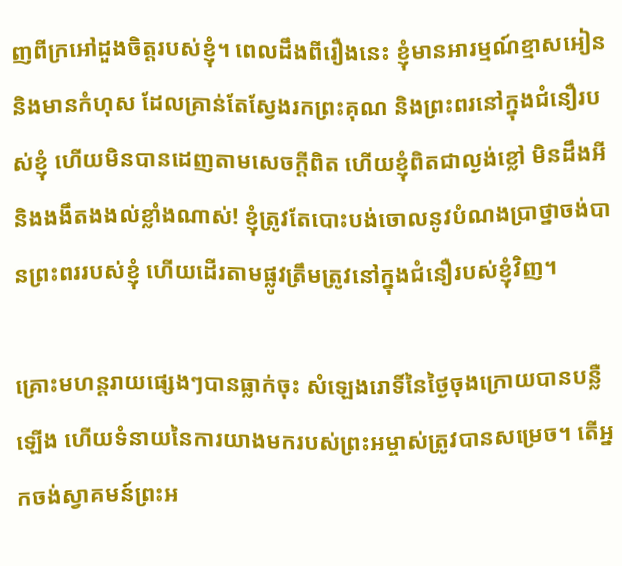ញពីក្រអៅដួងចិត្តរបស់ខ្ញុំ។ ពេលដឹងពីរឿងនេះ ខ្ញុំមានអារម្មណ៍ខ្មាសអៀន និងមានកំហុស ដែលគ្រាន់តែស្វែងរកព្រះគុណ និងព្រះពរនៅក្នុងជំនឿរបស់ខ្ញុំ ហើយមិនបានដេញតាមសេចក្ដីពិត ហើយខ្ញុំពិតជាល្ងង់ខ្លៅ មិនដឹងអី និងងងឹតងងល់ខ្លាំងណាស់! ខ្ញុំត្រូវតែបោះបង់ចោលនូវបំណងប្រាថ្នាចង់បានព្រះពររបស់ខ្ញុំ ហើយដើរតាមផ្លូវត្រឹមត្រូវនៅក្នុងជំនឿរបស់ខ្ញុំវិញ។

គ្រោះមហន្តរាយផ្សេងៗបានធ្លាក់ចុះ សំឡេងរោទិ៍នៃថ្ងៃចុងក្រោយបានបន្លឺឡើង ហើយទំនាយនៃការយាងមករបស់ព្រះអម្ចាស់ត្រូវបានសម្រេច។ តើអ្នកចង់ស្វាគមន៍ព្រះអ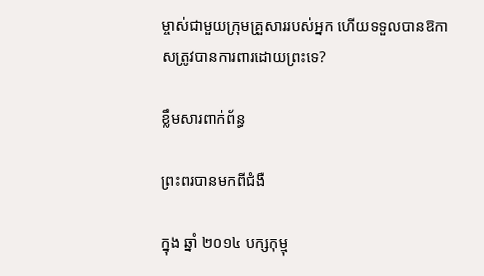ម្ចាស់ជាមួយក្រុមគ្រួសាររបស់អ្នក ហើយទទួលបានឱកាសត្រូវបានការពារដោយព្រះទេ?

ខ្លឹមសារពាក់ព័ន្ធ

ព្រះពរបានមកពីជំងឺ

ក្នុង ឆ្នាំ ២០១៤ បក្សកុម្មុ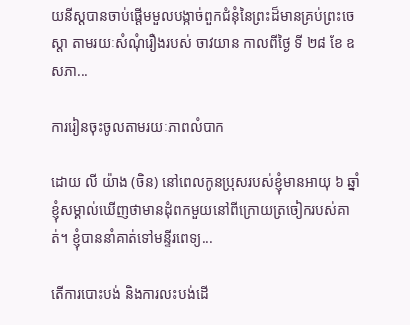យនីស្តបានចាប់ផ្តើមមួលបង្កាច់ពួកជំនុំនៃព្រះដ៏មានគ្រប់ព្រះចេស្តា តាមរយៈសំណុំរឿងរបស់ ចាវយាន កាលពីថ្ងៃ ទី ២៨ ខែ ឧសភា...

ការរៀនចុះចូលតាមរយៈភាពលំបាក

ដោយ លី យ៉ាង (ចិន) នៅពេលកូនប្រុសរបស់ខ្ញុំមានអាយុ ៦ ឆ្នាំ ខ្ញុំសម្គាល់ឃើញថាមានដុំពកមួយនៅពីក្រោយត្រចៀករបស់គាត់។ ខ្ញុំបាននាំគាត់ទៅមន្ទីរពេទ្យ...

តើការបោះបង់ និងការលះបង់ដើ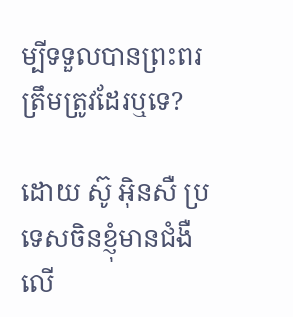ម្បីទទួលបានព្រះពរ ត្រឹមត្រូវដែរឬទេ?

ដោយ ស៊ូ អ៊ិនសឺ ប្រទេសចិនខ្ញុំមានជំងឺលើ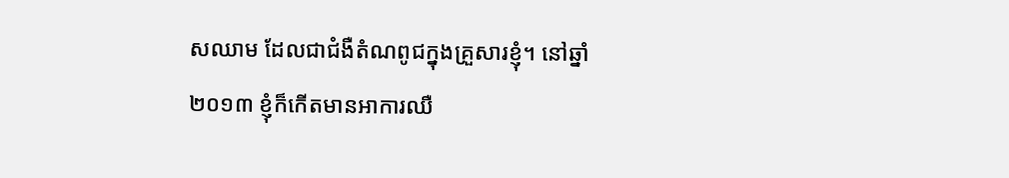សឈាម ដែលជាជំងឺតំណពូជក្នុងគ្រួសារខ្ញុំ។ នៅឆ្នាំ ២០១៣ ខ្ញុំក៏កើតមានអាការឈឺ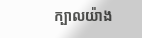ក្បាលយ៉ាង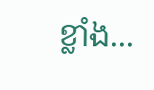ខ្លាំង...